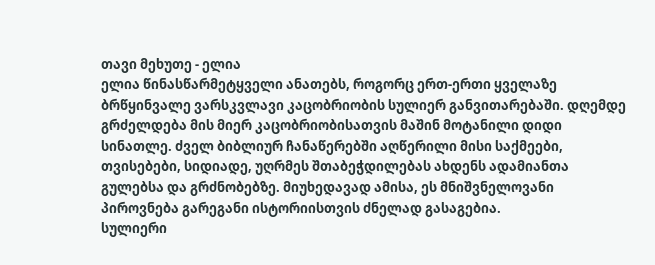თავი მეხუთე - ელია
ელია წინასწარმეტყველი ანათებს, როგორც ერთ-ერთი ყველაზე ბრწყინვალე ვარსკვლავი კაცობრიობის სულიერ განვითარებაში. დღემდე გრძელდება მის მიერ კაცობრიობისათვის მაშინ მოტანილი დიდი სინათლე. ძველ ბიბლიურ ჩანაწერებში აღწერილი მისი საქმეები, თვისებები, სიდიადე, უღრმეს შთაბეჭდილებას ახდენს ადამიანთა გულებსა და გრძნობებზე. მიუხედავად ამისა, ეს მნიშვნელოვანი პიროვნება გარეგანი ისტორიისთვის ძნელად გასაგებია.
სულიერი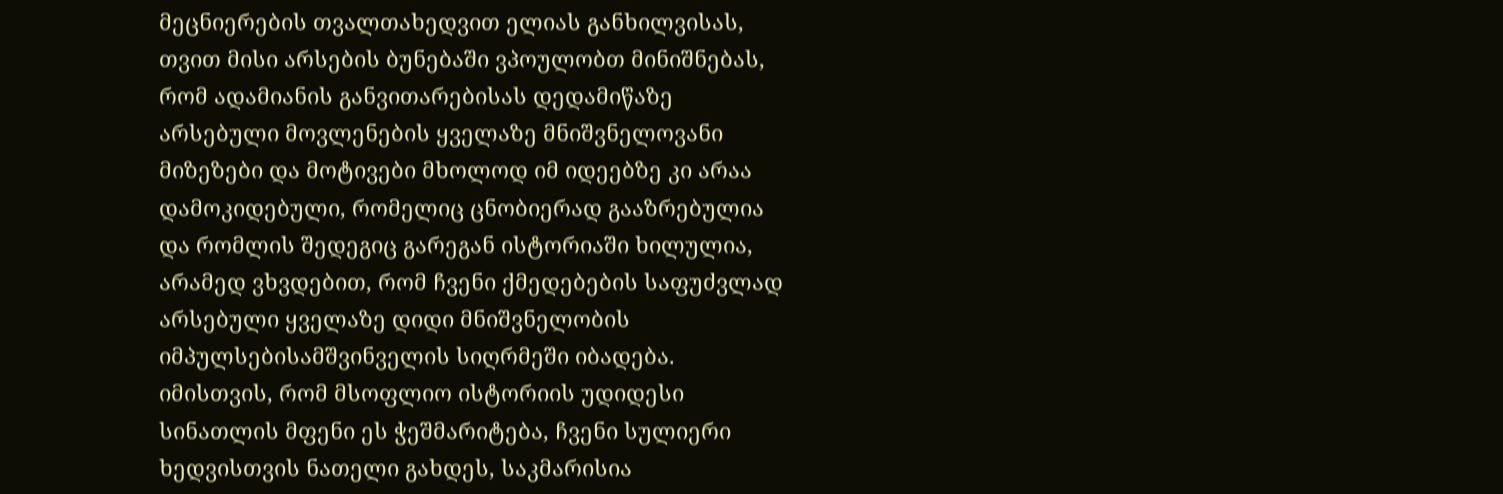მეცნიერების თვალთახედვით ელიას განხილვისას, თვით მისი არსების ბუნებაში ვპოულობთ მინიშნებას, რომ ადამიანის განვითარებისას დედამიწაზე არსებული მოვლენების ყველაზე მნიშვნელოვანი მიზეზები და მოტივები მხოლოდ იმ იდეებზე კი არაა დამოკიდებული, რომელიც ცნობიერად გააზრებულია და რომლის შედეგიც გარეგან ისტორიაში ხილულია, არამედ ვხვდებით, რომ ჩვენი ქმედებების საფუძვლად არსებული ყველაზე დიდი მნიშვნელობის იმპულსებისამშვინველის სიღრმეში იბადება.
იმისთვის, რომ მსოფლიო ისტორიის უდიდესი სინათლის მფენი ეს ჭეშმარიტება, ჩვენი სულიერი ხედვისთვის ნათელი გახდეს, საკმარისია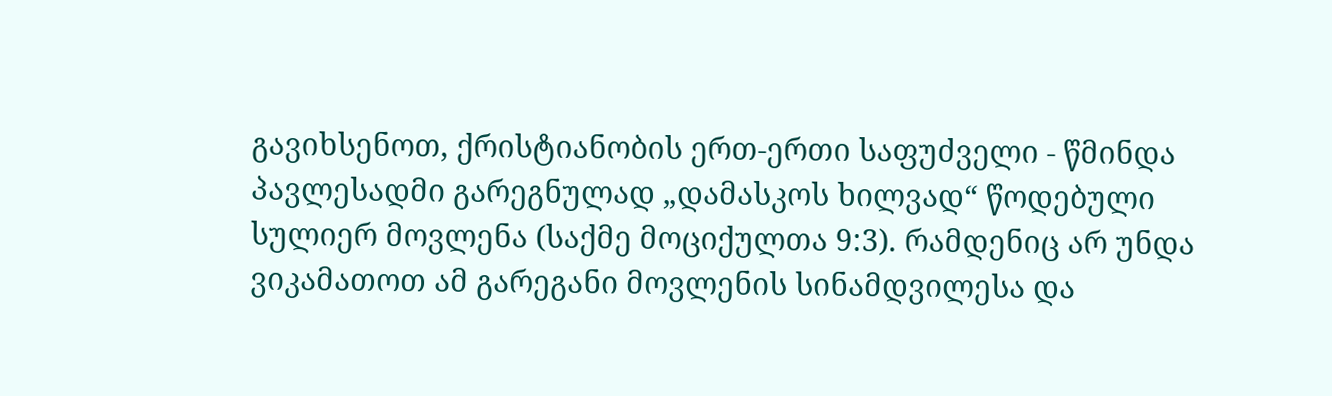გავიხსენოთ, ქრისტიანობის ერთ-ერთი საფუძველი - წმინდა პავლესადმი გარეგნულად „დამასკოს ხილვად“ წოდებული სულიერ მოვლენა (საქმე მოციქულთა 9:3). რამდენიც არ უნდა ვიკამათოთ ამ გარეგანი მოვლენის სინამდვილესა და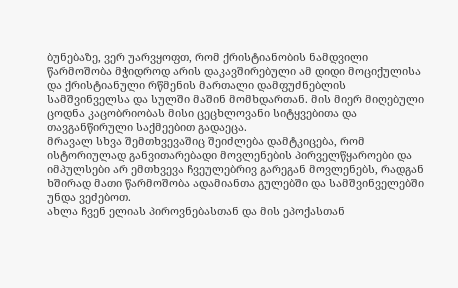ბუნებაზე, ვერ უარვყოფთ, რომ ქრისტიანობის ნამდვილი წარმოშობა მჭიდროდ არის დაკავშირებული ამ დიდი მოციქულისა და ქრისტიანული რწმენის მართალი დამფუძნებლის სამშვინველსა და სულში მაშინ მომხდართან. მის მიერ მიღებული ცოდნა კაცობრიობას მისი ცეცხლოვანი სიტყვებითა და თავგანწირული საქმეებით გადაეცა.
მრავალ სხვა შემთხვევაშიც შეიძლება დამტკიცება, რომ ისტორიულად განვითარებადი მოვლენების პირველწყაროები და იმპულსები არ ემთხვევა ჩვეულებრივ გარეგან მოვლენებს, რადგან ხშირად მათი წარმოშობა ადამიანთა გულებში და სამშვინველებში უნდა ვეძებოთ.
ახლა ჩვენ ელიას პიროვნებასთან და მის ეპოქასთან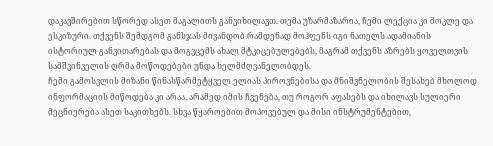დაკავშირებით სწორედ ასეთ მაგალითს განვიხილავთ. თემა უზარმაზარია, ჩემი ლექცია კი მოკლე და ესკიზური. თქვენს შემდგომ განსჯას მივანდობ რამდენად მოჰფენს იგი ნათელს ადამიანის ისტორიულ განვითარებას და მოგვცემს ახალ მტკიცებულებებს, მაგრამ თქვენს აზრებს ყოველთვის სამშვინველის ღრმა მოწოდებები უნდა ხელმძღვანელობდეს.
ჩემი გამოსვლის მიზანი წინასწარმეტყველ ელიას პიროვნებისა და მნიშვნელობის შესახებ მხოლოდ ინფორმაციის მიწოდება კი არაა, არამედ იმის ჩვენება, თუ როგორ აფასებს და იხილავს სულიერი მეცნიერება ასეთ საკითხებს. სხვა წყაროებით მოპოვებულ და მისი ინსტრუმენტებით,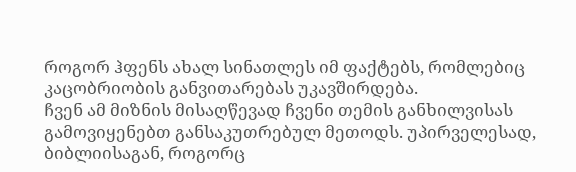როგორ ჰფენს ახალ სინათლეს იმ ფაქტებს, რომლებიც კაცობრიობის განვითარებას უკავშირდება.
ჩვენ ამ მიზნის მისაღწევად ჩვენი თემის განხილვისას გამოვიყენებთ განსაკუთრებულ მეთოდს. უპირველესად, ბიბლიისაგან, როგორც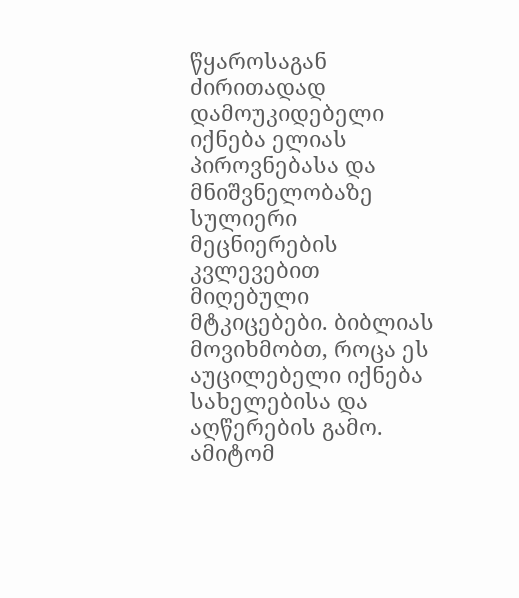წყაროსაგან ძირითადად დამოუკიდებელი იქნება ელიას პიროვნებასა და მნიშვნელობაზე სულიერი მეცნიერების კვლევებით მიღებული მტკიცებები. ბიბლიას მოვიხმობთ, როცა ეს აუცილებელი იქნება სახელებისა და აღწერების გამო. ამიტომ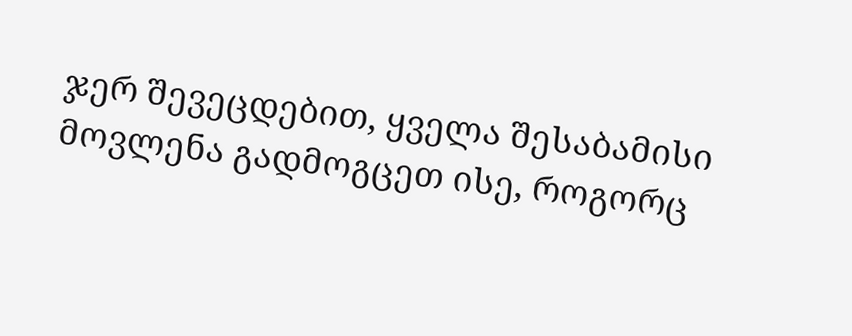ჯერ შევეცდებით, ყველა შესაბამისი მოვლენა გადმოგცეთ ისე, როგორც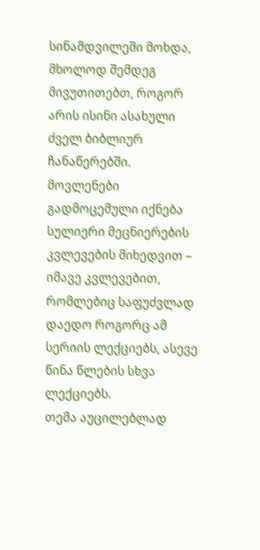სინამდვილეში მოხდა, მხოლოდ შემდეგ მივუთითებთ, როგორ არის ისინი ასახული ძველ ბიბლიურ ჩანაწერებში.
მოვლენები გადმოცემული იქნება სულიერი მეცნიერების კვლევების მიხედვით – იმავე კვლევებით, რომლებიც საფუძვლად დაედო როგორც ამ სერიის ლექციებს, ასევე წინა წლების სხვა ლექციებს.
თემა აუცილებლად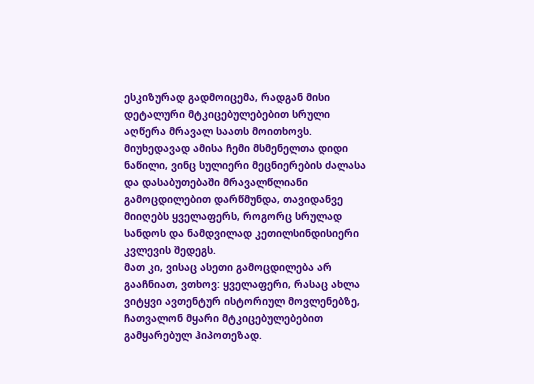ესკიზურად გადმოიცემა, რადგან მისი დეტალური მტკიცებულებებით სრული აღწერა მრავალ საათს მოითხოვს. მიუხედავად ამისა ჩემი მსმენელთა დიდი ნაწილი, ვინც სულიერი მეცნიერების ძალასა და დასაბუთებაში მრავალწლიანი გამოცდილებით დარწმუნდა, თავიდანვე მიიღებს ყველაფერს, როგორც სრულად სანდოს და ნამდვილად კეთილსინდისიერი კვლევის შედეგს.
მათ კი, ვისაც ასეთი გამოცდილება არ გააჩნიათ, ვთხოვ: ყველაფერი, რასაც ახლა ვიტყვი ავთენტურ ისტორიულ მოვლენებზე, ჩათვალონ მყარი მტკიცებულებებით გამყარებულ ჰიპოთეზად.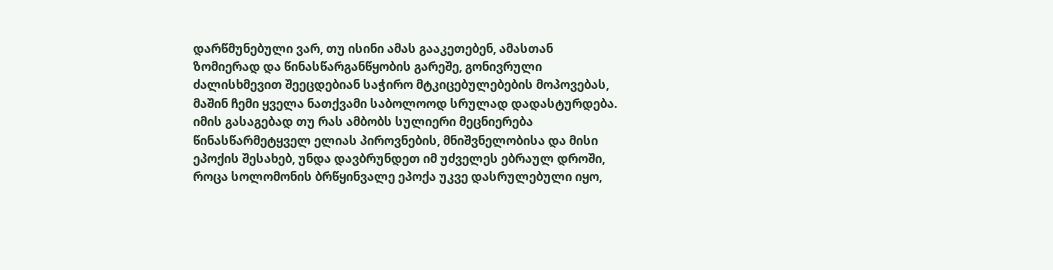დარწმუნებული ვარ, თუ ისინი ამას გააკეთებენ, ამასთან ზომიერად და წინასწარგანწყობის გარეშე, გონივრული ძალისხმევით შეეცდებიან საჭირო მტკიცებულებების მოპოვებას, მაშინ ჩემი ყველა ნათქვამი საბოლოოდ სრულად დადასტურდება.
იმის გასაგებად თუ რას ამბობს სულიერი მეცნიერება წინასწარმეტყველ ელიას პიროვნების, მნიშვნელობისა და მისი ეპოქის შესახებ, უნდა დავბრუნდეთ იმ უძველეს ებრაულ დროში, როცა სოლომონის ბრწყინვალე ეპოქა უკვე დასრულებული იყო,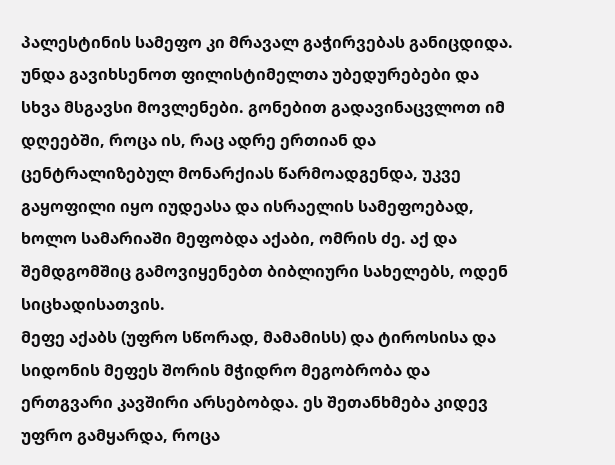პალესტინის სამეფო კი მრავალ გაჭირვებას განიცდიდა. უნდა გავიხსენოთ ფილისტიმელთა უბედურებები და სხვა მსგავსი მოვლენები. გონებით გადავინაცვლოთ იმ დღეებში, როცა ის, რაც ადრე ერთიან და ცენტრალიზებულ მონარქიას წარმოადგენდა, უკვე გაყოფილი იყო იუდეასა და ისრაელის სამეფოებად, ხოლო სამარიაში მეფობდა აქაბი, ომრის ძე. აქ და შემდგომშიც გამოვიყენებთ ბიბლიური სახელებს, ოდენ სიცხადისათვის.
მეფე აქაბს (უფრო სწორად, მამამისს) და ტიროსისა და სიდონის მეფეს შორის მჭიდრო მეგობრობა და ერთგვარი კავშირი არსებობდა. ეს შეთანხმება კიდევ უფრო გამყარდა, როცა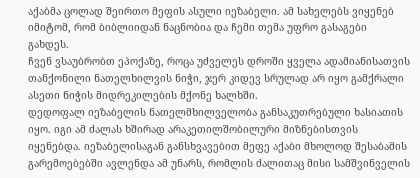აქაბმა ცოლად შეირთო მეფის ასული იეზაბელი. ამ სახელებს ვიყენებ იმიტომ, რომ ბიბლიიდან ნაცნობია და ჩემი თემა უფრო გასაგები გახდეს.
ჩვენ ვსაუბრობთ ეპოქაზე, როცა უძველეს დროში ყველა ადამიანისათვის თანქონილი ნათელხილვის ნიჭი, ჯერ კიდევ სრულად არ იყო გამქრალი ასეთი ნიჭის მიდრეკილების მქონე ხალხში.
დედოფალ იეზაბელის ნათელმხილველობა განსაკუთრებული ხასიათის იყო. იგი ამ ძალას ხშირად არაკეთილშობილური მიზნებისთვის იყენებდა. იეზაბელისაგან განსხვავებით მეფე აქაბი მხოლოდ შესაბამის გარემოებებში ავლენდა ამ უნარს, რომლის ძალითაც მისი სამშვინველის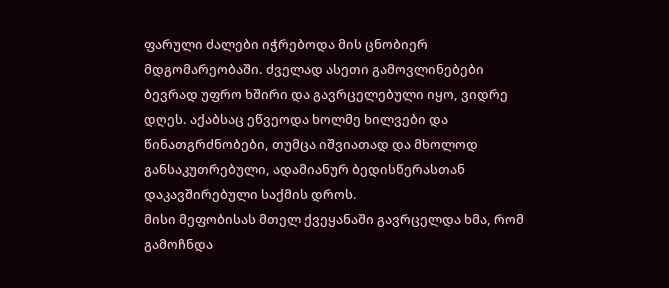ფარული ძალები იჭრებოდა მის ცნობიერ მდგომარეობაში. ძველად ასეთი გამოვლინებები ბევრად უფრო ხშირი და გავრცელებული იყო, ვიდრე დღეს. აქაბსაც ეწვეოდა ხოლმე ხილვები და წინათგრძნობები, თუმცა იშვიათად და მხოლოდ განსაკუთრებული, ადამიანურ ბედისწერასთან დაკავშირებული საქმის დროს.
მისი მეფობისას მთელ ქვეყანაში გავრცელდა ხმა, რომ გამოჩნდა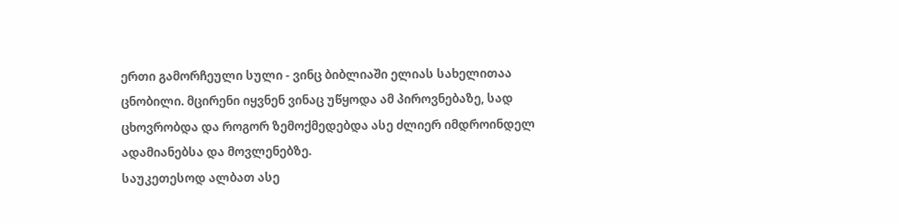ერთი გამორჩეული სული - ვინც ბიბლიაში ელიას სახელითაა ცნობილი. მცირენი იყვნენ ვინაც უწყოდა ამ პიროვნებაზე, სად ცხოვრობდა და როგორ ზემოქმედებდა ასე ძლიერ იმდროინდელ ადამიანებსა და მოვლენებზე.
საუკეთესოდ ალბათ ასე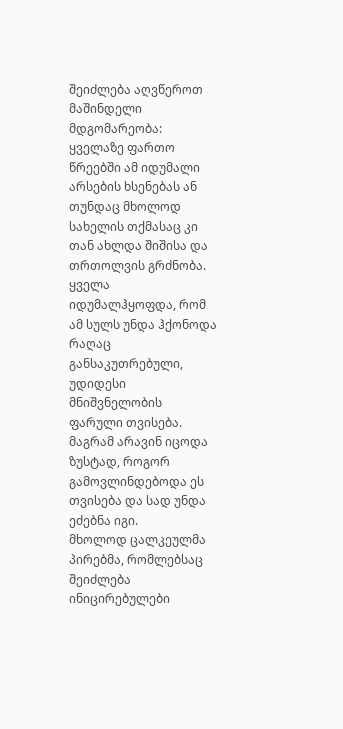შეიძლება აღვწეროთ მაშინდელი მდგომარეობა: ყველაზე ფართო წრეებში ამ იდუმალი არსების ხსენებას ან თუნდაც მხოლოდ სახელის თქმასაც კი თან ახლდა შიშისა და თრთოლვის გრძნობა. ყველა იდუმალჰყოფდა, რომ ამ სულს უნდა ჰქონოდა რაღაც განსაკუთრებული, უდიდესი მნიშვნელობის ფარული თვისება. მაგრამ არავინ იცოდა ზუსტად, როგორ გამოვლინდებოდა ეს თვისება და სად უნდა ეძებნა იგი.
მხოლოდ ცალკეულმა პირებმა, რომლებსაც შეიძლება ინიცირებულები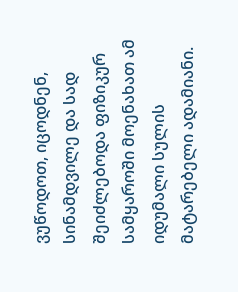ვუწოდოთ, იცოდნენ, სინამდვილე და სად შეიძლებოდა ფიზიკურ სამყაროში მოენახათ ამ იდუმალი სულის მატარებელი ადამიანი.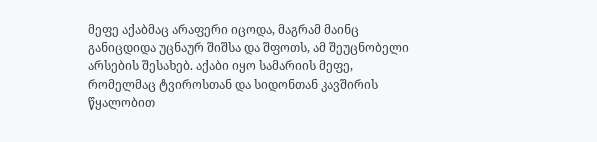მეფე აქაბმაც არაფერი იცოდა, მაგრამ მაინც განიცდიდა უცნაურ შიშსა და შფოთს, ამ შეუცნობელი არსების შესახებ. აქაბი იყო სამარიის მეფე, რომელმაც ტვიროსთან და სიდონთან კავშირის წყალობით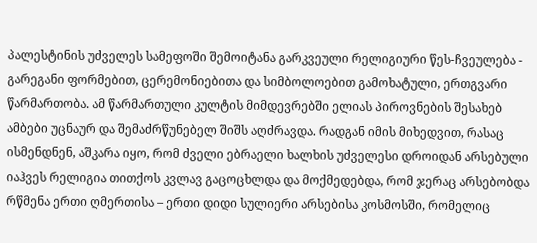პალესტინის უძველეს სამეფოში შემოიტანა გარკვეული რელიგიური წეს-ჩვეულება - გარეგანი ფორმებით, ცერემონიებითა და სიმბოლოებით გამოხატული, ერთგვარი წარმართობა. ამ წარმართული კულტის მიმდევრებში ელიას პიროვნების შესახებ ამბები უცნაურ და შემაძრწუნებელ შიშს აღძრავდა. რადგან იმის მიხედვით, რასაც ისმენდნენ, აშკარა იყო, რომ ძველი ებრაელი ხალხის უძველესი დროიდან არსებული იაჰვეს რელიგია თითქოს კვლავ გაცოცხლდა და მოქმედებდა, რომ ჯერაც არსებობდა რწმენა ერთი ღმერთისა – ერთი დიდი სულიერი არსებისა კოსმოსში, რომელიც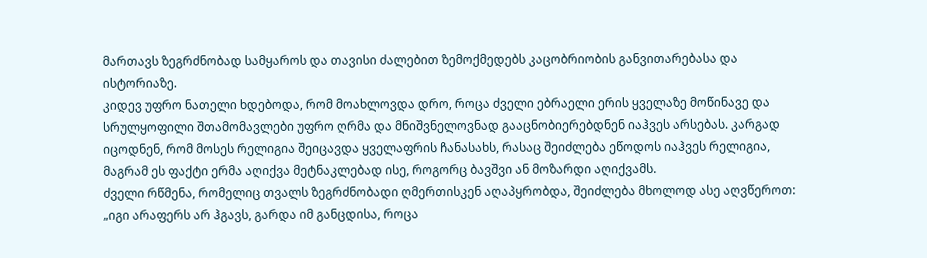მართავს ზეგრძნობად სამყაროს და თავისი ძალებით ზემოქმედებს კაცობრიობის განვითარებასა და ისტორიაზე.
კიდევ უფრო ნათელი ხდებოდა, რომ მოახლოვდა დრო, როცა ძველი ებრაელი ერის ყველაზე მოწინავე და სრულყოფილი შთამომავლები უფრო ღრმა და მნიშვნელოვნად გააცნობიერებდნენ იაჰვეს არსებას. კარგად იცოდნენ, რომ მოსეს რელიგია შეიცავდა ყველაფრის ჩანასახს, რასაც შეიძლება ეწოდოს იაჰვეს რელიგია, მაგრამ ეს ფაქტი ერმა აღიქვა მეტნაკლებად ისე, როგორც ბავშვი ან მოზარდი აღიქვამს.
ძველი რწმენა, რომელიც თვალს ზეგრძნობადი ღმერთისკენ აღაპყრობდა, შეიძლება მხოლოდ ასე აღვწეროთ: „იგი არაფერს არ ჰგავს, გარდა იმ განცდისა, როცა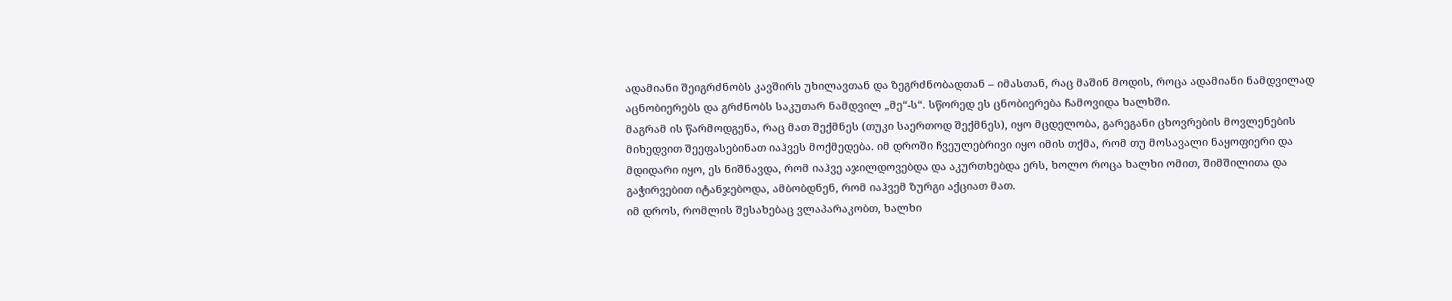ადამიანი შეიგრძნობს კავშირს უხილავთან და ზეგრძნობადთან – იმასთან, რაც მაშინ მოდის, როცა ადამიანი ნამდვილად აცნობიერებს და გრძნობს საკუთარ ნამდვილ „მე“-ს“. სწორედ ეს ცნობიერება ჩამოვიდა ხალხში.
მაგრამ ის წარმოდგენა, რაც მათ შექმნეს (თუკი საერთოდ შექმნეს), იყო მცდელობა, გარეგანი ცხოვრების მოვლენების მიხედვით შეეფასებინათ იაჰვეს მოქმედება. იმ დროში ჩვეულებრივი იყო იმის თქმა, რომ თუ მოსავალი ნაყოფიერი და მდიდარი იყო, ეს ნიშნავდა, რომ იაჰვე აჯილდოვებდა და აკურთხებდა ერს, ხოლო როცა ხალხი ომით, შიმშილითა და გაჭირვებით იტანჯებოდა, ამბობდნენ, რომ იაჰვემ ზურგი აქციათ მათ.
იმ დროს, რომლის შესახებაც ვლაპარაკობთ, ხალხი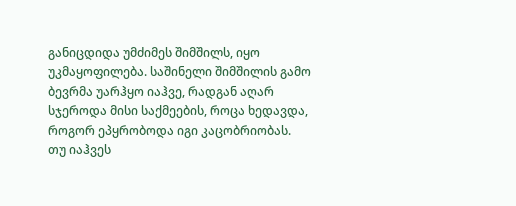განიცდიდა უმძიმეს შიმშილს, იყო უკმაყოფილება. საშინელი შიმშილის გამო ბევრმა უარჰყო იაჰვე, რადგან აღარ სჯეროდა მისი საქმეების, როცა ხედავდა, როგორ ეპყრობოდა იგი კაცობრიობას.
თუ იაჰვეს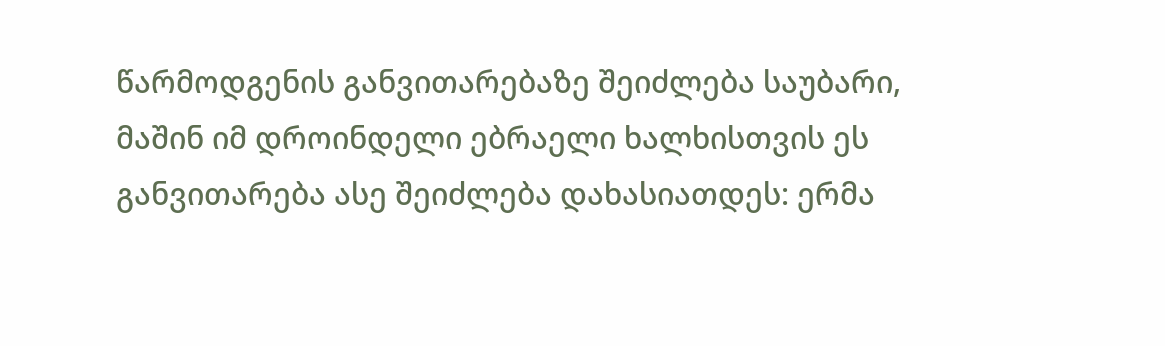წარმოდგენის განვითარებაზე შეიძლება საუბარი, მაშინ იმ დროინდელი ებრაელი ხალხისთვის ეს განვითარება ასე შეიძლება დახასიათდეს: ერმა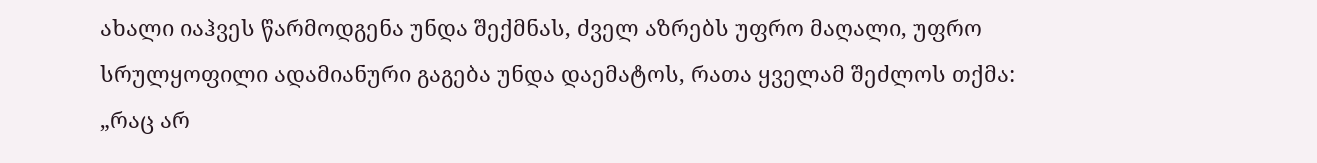ახალი იაჰვეს წარმოდგენა უნდა შექმნას, ძველ აზრებს უფრო მაღალი, უფრო სრულყოფილი ადამიანური გაგება უნდა დაემატოს, რათა ყველამ შეძლოს თქმა: „რაც არ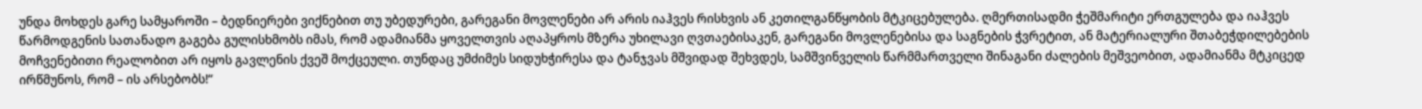უნდა მოხდეს გარე სამყაროში – ბედნიერები ვიქნებით თუ უბედურები, გარეგანი მოვლენები არ არის იაჰვეს რისხვის ან კეთილგანწყობის მტკიცებულება. ღმერთისადმი ჭეშმარიტი ერთგულება და იაჰვეს წარმოდგენის სათანადო გაგება გულისხმობს იმას, რომ ადამიანმა ყოველთვის აღაპყროს მზერა უხილავი ღვთაებისაკენ, გარეგანი მოვლენებისა და საგნების ჭვრეტით, ან მატერიალური შთაბეჭდილებების მოჩვენებითი რეალობით არ იყოს გავლენის ქვეშ მოქცეული. თუნდაც უმძიმეს სიდუხჭირესა და ტანჯვას მშვიდად შეხვდეს, სამშვინველის წარმმართველი შინაგანი ძალების მეშვეობით, ადამიანმა მტკიცედ ირწმუნოს, რომ – ის არსებობს!“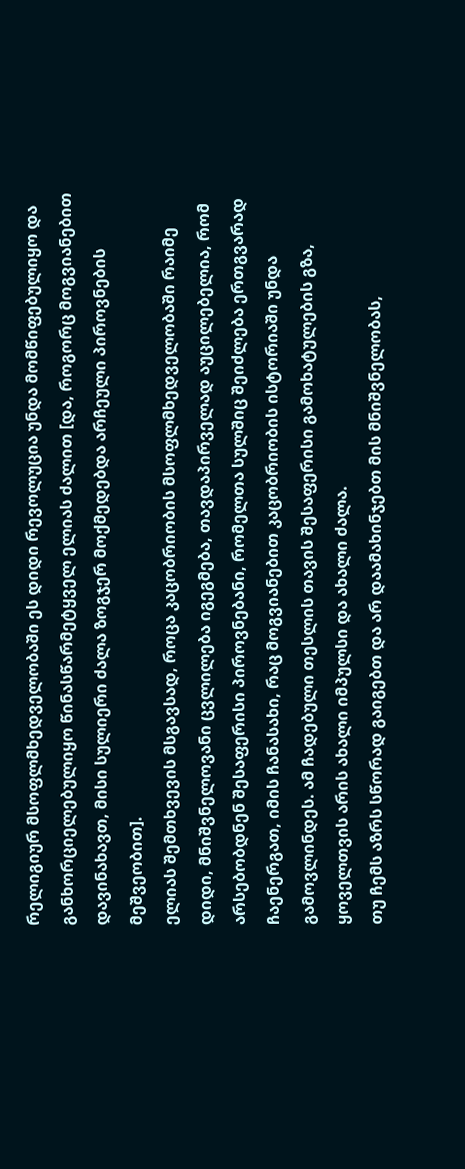რელიგიურ მსოფლმხედველობაში ეს დიდი რევოლუცია უნდა მომწიფებულიყო და განხორციელებულიყო წინასწარმეტყველ ელიას ძალით [და, როგორც მოგვიანებით დავინახავთ, მისი სულიერი ძალა ზოგჯერ მოქმედებდა არჩეული პიროვნების მეშვეობით].
ელიას შემთხვევის მსგავსად, როცა კაცობრიობის მსოფლმხედველობაში რაიმე დიდი, მნიშვნელოვანი ცვლილება იგეგმება, თავდაპირველად აუცილებელია, რომ არსებობდნენ შესაფერისი პიროვნებანი, რომელთა სულშიც შეიძლება ერთგვარად ჩაენერგათ, იმის ჩანასახი, რაც მოგვიანებით კაცობრიობის ისტორიაში უნდა გამოვლინდეს. ამ ჩადებული თესლის თავის შესაფერისი გამოხატულების გზა, ყოველთვის არის ახალი იმპულსი და ახალი ძალა.
თუ ჩემს აზრს სწორად გაიგებთ და არ დაამახინჯებთ მის მნიშვნელობას,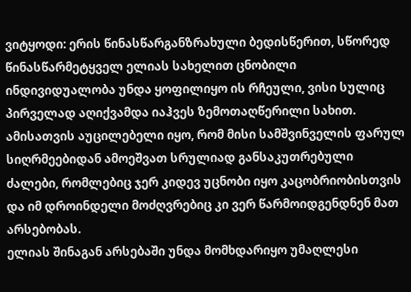ვიტყოდი: ერის წინასწარგანზრახული ბედისწერით, სწორედ წინასწარმეტყველ ელიას სახელით ცნობილი ინდივიდუალობა უნდა ყოფილიყო ის რჩეული, ვისი სულიც პირველად აღიქვამდა იაჰვეს ზემოთაღწერილი სახით. ამისათვის აუცილებელი იყო, რომ მისი სამშვინველის ფარულ სიღრმეებიდან ამოეშვათ სრულიად განსაკუთრებული ძალები, რომლებიც ჯერ კიდევ უცნობი იყო კაცობრიობისთვის და იმ დროინდელი მოძღვრებიც კი ვერ წარმოიდგენდნენ მათ არსებობას.
ელიას შინაგან არსებაში უნდა მომხდარიყო უმაღლესი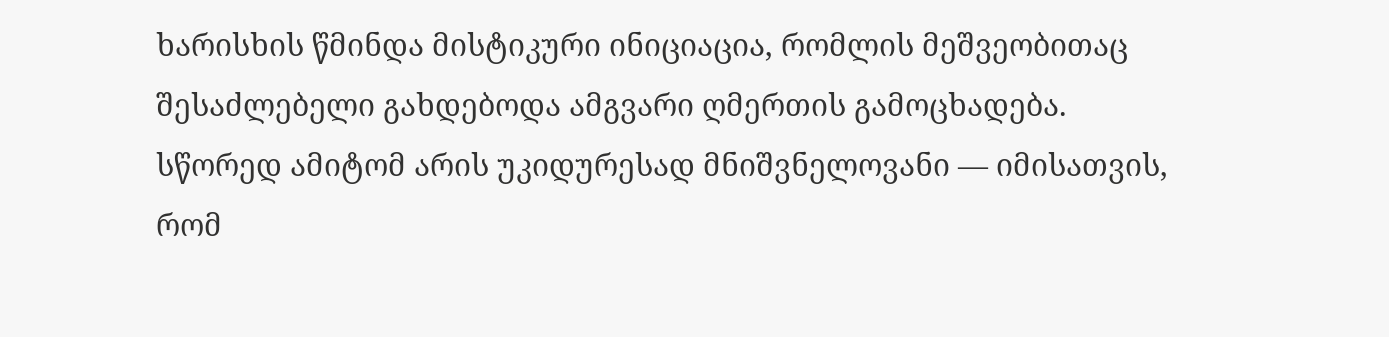ხარისხის წმინდა მისტიკური ინიციაცია, რომლის მეშვეობითაც შესაძლებელი გახდებოდა ამგვარი ღმერთის გამოცხადება. სწორედ ამიტომ არის უკიდურესად მნიშვნელოვანი — იმისათვის, რომ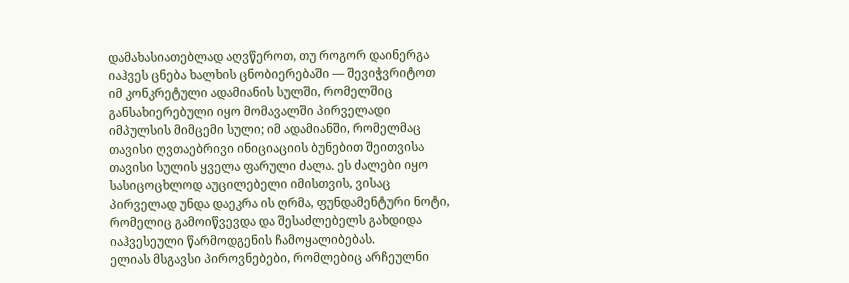დამახასიათებლად აღვწეროთ, თუ როგორ დაინერგა იაჰვეს ცნება ხალხის ცნობიერებაში — შევიჭვრიტოთ იმ კონკრეტული ადამიანის სულში, რომელშიც განსახიერებული იყო მომავალში პირველადი იმპულსის მიმცემი სული; იმ ადამიანში, რომელმაც თავისი ღვთაებრივი ინიციაციის ბუნებით შეითვისა თავისი სულის ყველა ფარული ძალა. ეს ძალები იყო სასიცოცხლოდ აუცილებელი იმისთვის, ვისაც პირველად უნდა დაეკრა ის ღრმა, ფუნდამენტური ნოტი, რომელიც გამოიწვევდა და შესაძლებელს გახდიდა იაჰვესეული წარმოდგენის ჩამოყალიბებას.
ელიას მსგავსი პიროვნებები, რომლებიც არჩეულნი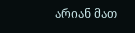არიან მათ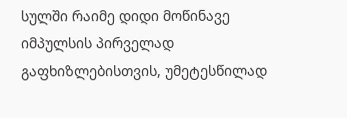სულში რაიმე დიდი მოწინავე იმპულსის პირველად გაფხიზლებისთვის, უმეტესწილად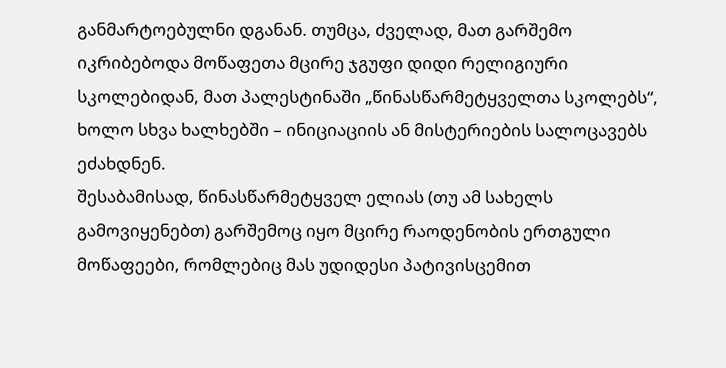განმარტოებულნი დგანან. თუმცა, ძველად, მათ გარშემო იკრიბებოდა მოწაფეთა მცირე ჯგუფი დიდი რელიგიური სკოლებიდან, მათ პალესტინაში „წინასწარმეტყველთა სკოლებს“, ხოლო სხვა ხალხებში – ინიციაციის ან მისტერიების სალოცავებს ეძახდნენ.
შესაბამისად, წინასწარმეტყველ ელიას (თუ ამ სახელს გამოვიყენებთ) გარშემოც იყო მცირე რაოდენობის ერთგული მოწაფეები, რომლებიც მას უდიდესი პატივისცემით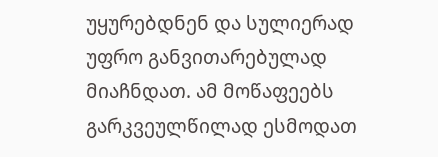უყურებდნენ და სულიერად უფრო განვითარებულად მიაჩნდათ. ამ მოწაფეებს გარკვეულწილად ესმოდათ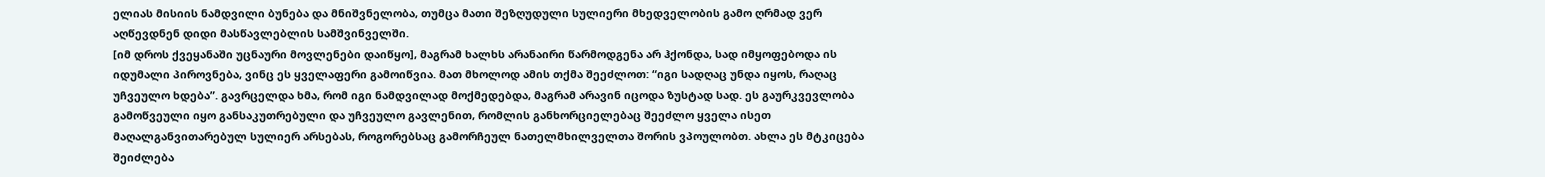ელიას მისიის ნამდვილი ბუნება და მნიშვნელობა, თუმცა მათი შეზღუდული სულიერი მხედველობის გამო ღრმად ვერ აღწევდნენ დიდი მასწავლებლის სამშვინველში.
[იმ დროს ქვეყანაში უცნაური მოვლენები დაიწყო], მაგრამ ხალხს არანაირი წარმოდგენა არ ჰქონდა, სად იმყოფებოდა ის იდუმალი პიროვნება, ვინც ეს ყველაფერი გამოიწვია. მათ მხოლოდ ამის თქმა შეეძლოთ: “იგი სადღაც უნდა იყოს, რაღაც უჩვეულო ხდება”. გავრცელდა ხმა, რომ იგი ნამდვილად მოქმედებდა, მაგრამ არავინ იცოდა ზუსტად სად. ეს გაურკვევლობა გამოწვეული იყო განსაკუთრებული და უჩვეულო გავლენით, რომლის განხორციელებაც შეეძლო ყველა ისეთ მაღალგანვითარებულ სულიერ არსებას, როგორებსაც გამორჩეულ ნათელმხილველთა შორის ვპოულობთ. ახლა ეს მტკიცება შეიძლება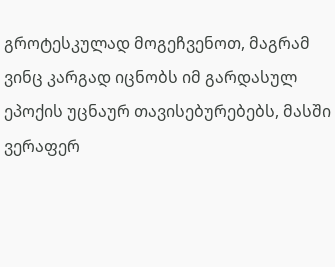გროტესკულად მოგეჩვენოთ, მაგრამ ვინც კარგად იცნობს იმ გარდასულ ეპოქის უცნაურ თავისებურებებს, მასში ვერაფერ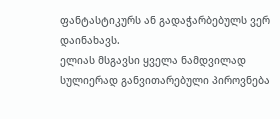ფანტასტიკურს ან გადაჭარბებულს ვერ დაინახავს.
ელიას მსგავსი ყველა ნამდვილად სულიერად განვითარებული პიროვნება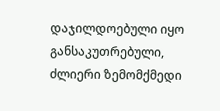დაჯილდოებული იყო განსაკუთრებული, ძლიერი ზემომქმედი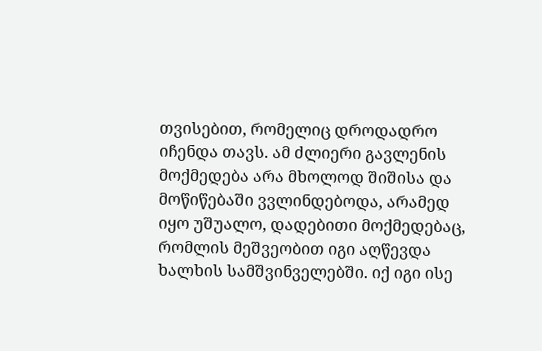თვისებით, რომელიც დროდადრო იჩენდა თავს. ამ ძლიერი გავლენის მოქმედება არა მხოლოდ შიშისა და მოწიწებაში ვვლინდებოდა, არამედ იყო უშუალო, დადებითი მოქმედებაც, რომლის მეშვეობით იგი აღწევდა ხალხის სამშვინველებში. იქ იგი ისე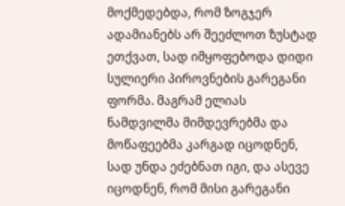მოქმედებდა, რომ ზოგჯერ ადამიანებს არ შეეძლოთ ზუსტად ეთქვათ, სად იმყოფებოდა დიდი სულიერი პიროვნების გარეგანი ფორმა. მაგრამ ელიას ნამდვილმა მიმდევრებმა და მოწაფეებმა კარგად იცოდნენ, სად უნდა ეძებნათ იგი, და ასევე იცოდნენ, რომ მისი გარეგანი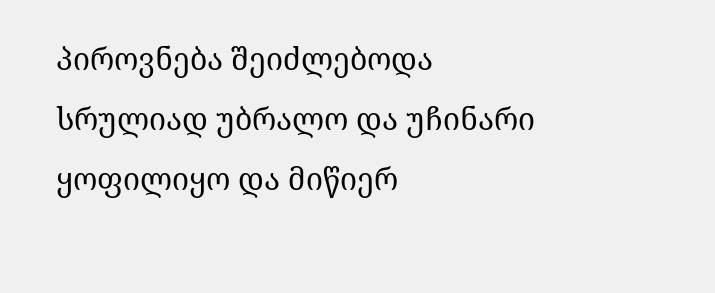პიროვნება შეიძლებოდა სრულიად უბრალო და უჩინარი ყოფილიყო და მიწიერ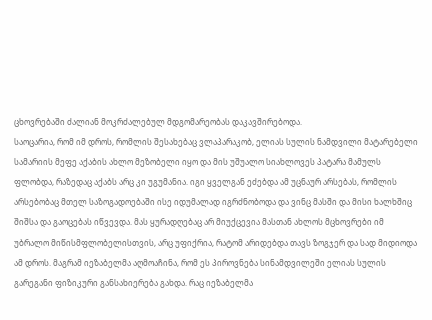ცხოვრებაში ძალიან მოკრძალებულ მდგომარეობას დაკავშირებოდა.
საოცარია, რომ იმ დროს, რომლის შესახებაც ვლაპარაკობ, ელიას სულის ნამდვილი მატარებელი სამარიის მეფე აქაბის ახლო მეზობელი იყო და მის უშუალო სიახლოვეს პატარა მამულს ფლობდა, რაზედაც აქაბს არც კი უგუმანია. იგი ყველგან ეძებდა ამ უცნაურ არსებას, რომლის არსებობაც მთელ საზოგადოებაში ისე იდუმალად იგრძნობოდა და ვინც მასში და მისი ხალხშიც შიშსა და გაოცებას იწვევდა. მას ყურადღებაც არ მიუქცევია მასთან ახლოს მცხოვრები იმ უბრალო მიწისმფლობელისთვის, არც უფიქრია, რატომ არიდებდა თავს ზოგჯერ და სად მიდიოდა ამ დროს. მაგრამ იეზაბელმა აღმოაჩინა, რომ ეს პიროვნება სინამდვილეში ელიას სულის გარეგანი ფიზიკური განსახიერება გახდა. რაც იეზაბელმა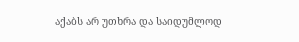აქაბს არ უთხრა და საიდუმლოდ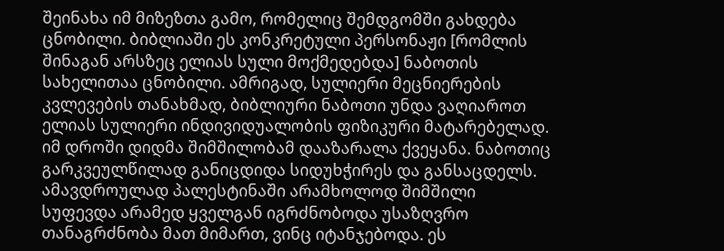შეინახა იმ მიზეზთა გამო, რომელიც შემდგომში გახდება ცნობილი. ბიბლიაში ეს კონკრეტული პერსონაჟი [რომლის შინაგან არსზეც ელიას სული მოქმედებდა] ნაბოთის სახელითაა ცნობილი. ამრიგად, სულიერი მეცნიერების კვლევების თანახმად, ბიბლიური ნაბოთი უნდა ვაღიაროთ ელიას სულიერი ინდივიდუალობის ფიზიკური მატარებელად.
იმ დროში დიდმა შიმშილობამ დააზარალა ქვეყანა. ნაბოთიც გარკვეულწილად განიცდიდა სიდუხჭირეს და განსაცდელს. ამავდროულად პალესტინაში არამხოლოდ შიმშილი სუფევდა არამედ ყველგან იგრძნობოდა უსაზღვრო თანაგრძნობა მათ მიმართ, ვინც იტანჯებოდა. ეს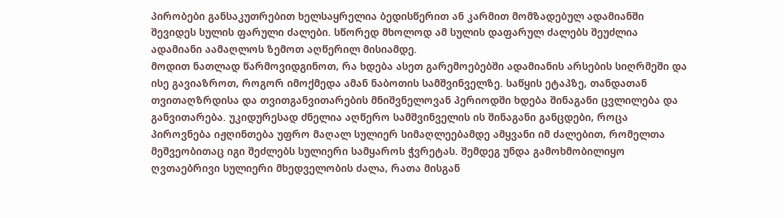პირობები განსაკუთრებით ხელსაყრელია ბედისწერით ან კარმით მომზადებულ ადამიანში შევიდეს სულის ფარული ძალები. სწორედ მხოლოდ ამ სულის დაფარულ ძალებს შეუძლია ადამიანი აამაღლოს ზემოთ აღწერილ მისიამდე.
მოდით ნათლად წარმოვიდგინოთ, რა ხდება ასეთ გარემოებებში ადამიანის არსების სიღრმეში და ისე გავიაზროთ, როგორ იმოქმედა ამან ნაბოთის სამშვინველზე. საწყის ეტაპზე, თანდათან თვითაღზრდისა და თვითგანვითარების მნიშვნელოვან პერიოდში ხდება შინაგანი ცვლილება და განვითარება. უკიდურესად ძნელია აღწერო სამშვინველის ის შინაგანი განცდები, როცა პიროვნება იჟღინთება უფრო მაღალ სულიერ სიმაღლეებამდე ამყვანი იმ ძალებით, რომელთა მეშვეობითაც იგი შეძლებს სულიერი სამყაროს ჭვრეტას. შემდეგ უნდა გამოხმობილიყო ღვთაებრივი სულიერი მხედველობის ძალა, რათა მისგან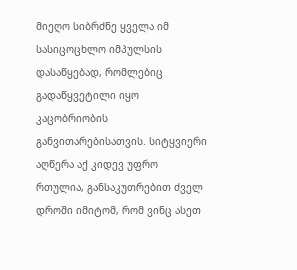მიეღო სიბრძნე ყველა იმ სასიცოცხლო იმპულსის დასაწყებად, რომლებიც გადაწყვეტილი იყო კაცობრიობის განვითარებისათვის. სიტყვიერი აღწერა აქ კიდევ უფრო რთულია, განსაკუთრებით ძველ დროში იმიტომ, რომ ვინც ასეთ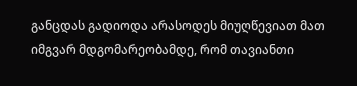განცდას გადიოდა არასოდეს მიუღწევიათ მათ იმგვარ მდგომარეობამდე, რომ თავიანთი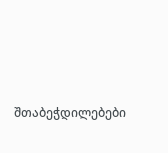შთაბეჭდილებები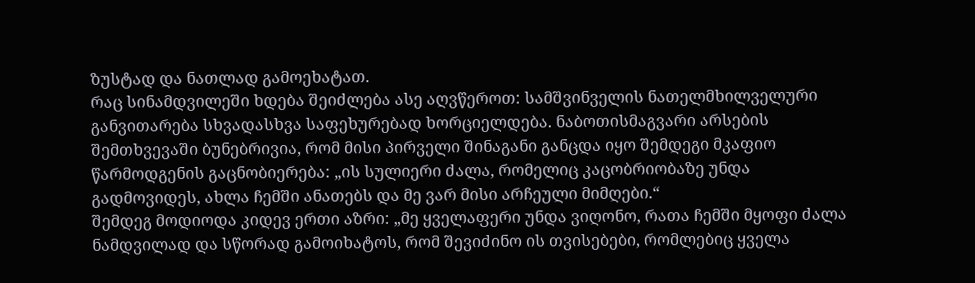ზუსტად და ნათლად გამოეხატათ.
რაც სინამდვილეში ხდება შეიძლება ასე აღვწეროთ: სამშვინველის ნათელმხილველური განვითარება სხვადასხვა საფეხურებად ხორციელდება. ნაბოთისმაგვარი არსების შემთხვევაში ბუნებრივია, რომ მისი პირველი შინაგანი განცდა იყო შემდეგი მკაფიო წარმოდგენის გაცნობიერება: „ის სულიერი ძალა, რომელიც კაცობრიობაზე უნდა გადმოვიდეს, ახლა ჩემში ანათებს და მე ვარ მისი არჩეული მიმღები.“
შემდეგ მოდიოდა კიდევ ერთი აზრი: „მე ყველაფერი უნდა ვიღონო, რათა ჩემში მყოფი ძალა ნამდვილად და სწორად გამოიხატოს, რომ შევიძინო ის თვისებები, რომლებიც ყველა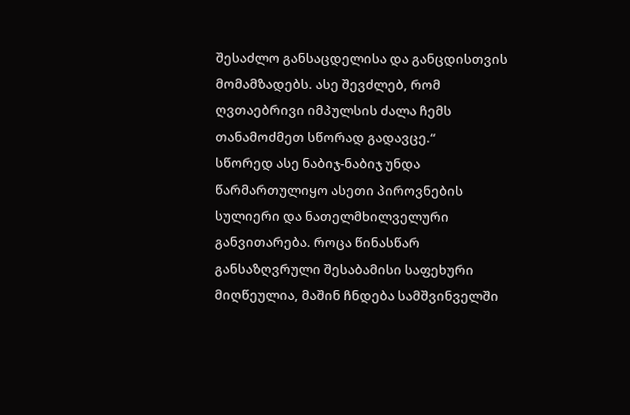შესაძლო განსაცდელისა და განცდისთვის მომამზადებს. ასე შევძლებ, რომ ღვთაებრივი იმპულსის ძალა ჩემს თანამოძმეთ სწორად გადავცე.“
სწორედ ასე ნაბიჯ-ნაბიჯ უნდა წარმართულიყო ასეთი პიროვნების სულიერი და ნათელმხილველური განვითარება. როცა წინასწარ განსაზღვრული შესაბამისი საფეხური მიღწეულია, მაშინ ჩნდება სამშვინველში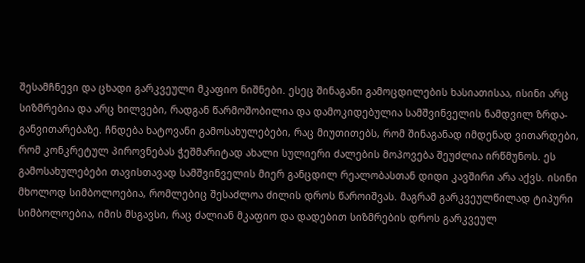შესამჩნევი და ცხადი გარკვეული მკაფიო ნიშნები. ესეც შინაგანი გამოცდილების ხასიათისაა, ისინი არც სიზმრებია და არც ხილვები, რადგან წარმოშობილია და დამოკიდებულია სამშვინველის ნამდვილ ზრდა-განვითარებაზე. ჩნდება ხატოვანი გამოსახულებები, რაც მიუთითებს, რომ შინაგანად იმდენად ვითარდები, რომ კონკრეტულ პიროვნებას ჭეშმარიტად ახალი სულიერი ძალების მოპოვება შეუძლია ირწმუნოს. ეს გამოსახულებები თავისთავად სამშვინველის მიერ განცდილ რეალობასთან დიდი კავშირი არა აქვს. ისინი მხოლოდ სიმბოლოებია, რომლებიც შესაძლოა ძილის დროს წაროიშვას. მაგრამ გარკვეულწილად ტიპური სიმბოლოებია, იმის მსგავსი, რაც ძალიან მკაფიო და დადებით სიზმრების დროს გარკვეულ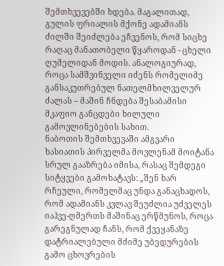შემთხვევებში ხდება. მაგალითად, გულის ფრიალის მქონე ადამიანს ძილში შეიძლება ეჩვენოს, რომ სიცხე რაღაც მანათობელი წყაროდან - ცხელი ღუმელიდან მოდის. ანალოგიურად, როცა სამშვინველი იძენს რომელიმე განსაკუთრებულ ნათელმხილველურ ძალას – მაშინ ჩნდება შესაბამისი მკაფიო განცდები ხილული გამოვლინებების სახით.
ნაბოთის შემთხვევაში ამგვარი ხასიათის პირველმა მოვლენამ მოიტანა სრულ გააზრება იმისა, რასაც შემდეგი სიტყვები გამოხატავს: „შენ ხარ რჩეული, რომელმაც უნდა განაცხადოს, რომ ადამიანს კვლავ შეუძლია უძველეს იაჰვე-ღმერთს მაშინაც ერწმუნოს, როცა გარეგნულად ჩანს, რომ ქვეყანაზე დატრიალებული მძიმე უბედურების გამო ცხოვრების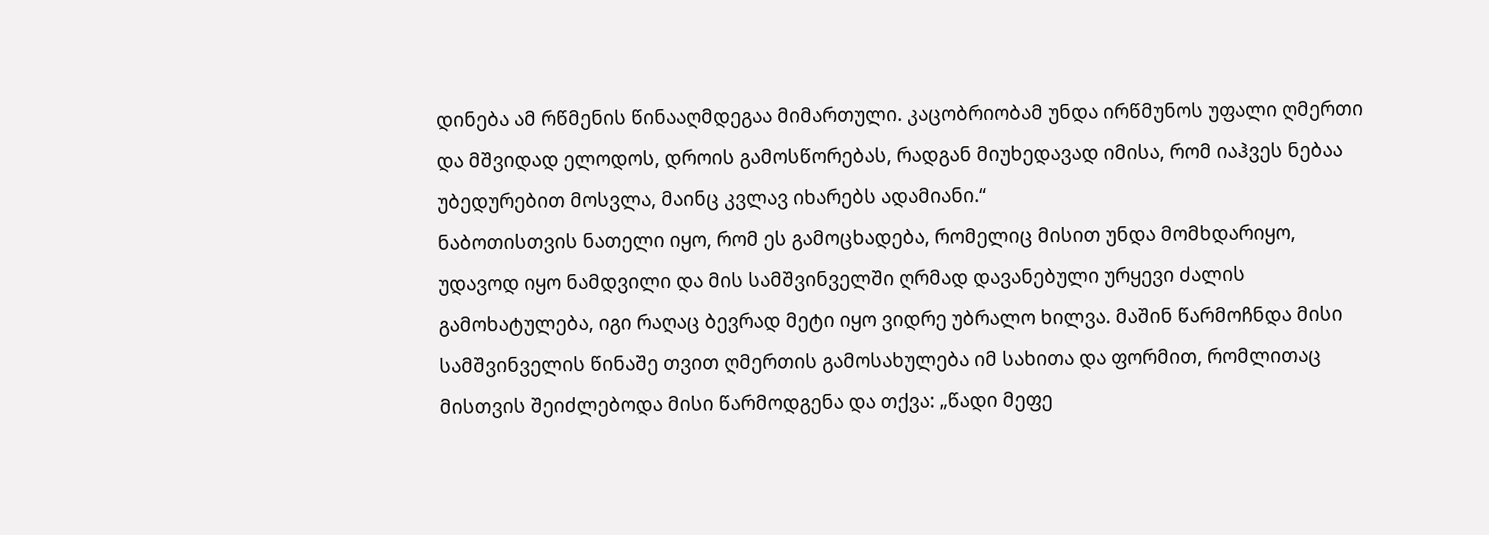დინება ამ რწმენის წინააღმდეგაა მიმართული. კაცობრიობამ უნდა ირწმუნოს უფალი ღმერთი და მშვიდად ელოდოს, დროის გამოსწორებას, რადგან მიუხედავად იმისა, რომ იაჰვეს ნებაა უბედურებით მოსვლა, მაინც კვლავ იხარებს ადამიანი.“
ნაბოთისთვის ნათელი იყო, რომ ეს გამოცხადება, რომელიც მისით უნდა მომხდარიყო, უდავოდ იყო ნამდვილი და მის სამშვინველში ღრმად დავანებული ურყევი ძალის გამოხატულება, იგი რაღაც ბევრად მეტი იყო ვიდრე უბრალო ხილვა. მაშინ წარმოჩნდა მისი სამშვინველის წინაშე თვით ღმერთის გამოსახულება იმ სახითა და ფორმით, რომლითაც მისთვის შეიძლებოდა მისი წარმოდგენა და თქვა: „წადი მეფე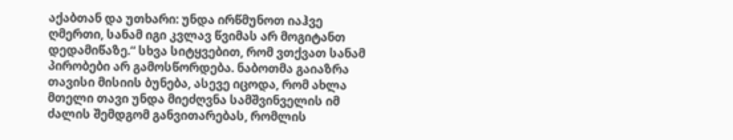აქაბთან და უთხარი: უნდა ირწმუნოთ იაჰვე ღმერთი, სანამ იგი კვლავ წვიმას არ მოგიტანთ დედამიწაზე.“ სხვა სიტყვებით, რომ ვთქვათ სანამ პირობები არ გამოსწორდება. ნაბოთმა გაიაზრა თავისი მისიის ბუნება, ასევე იცოდა, რომ ახლა მთელი თავი უნდა მიეძღვნა სამშვინველის იმ ძალის შემდგომ განვითარებას, რომლის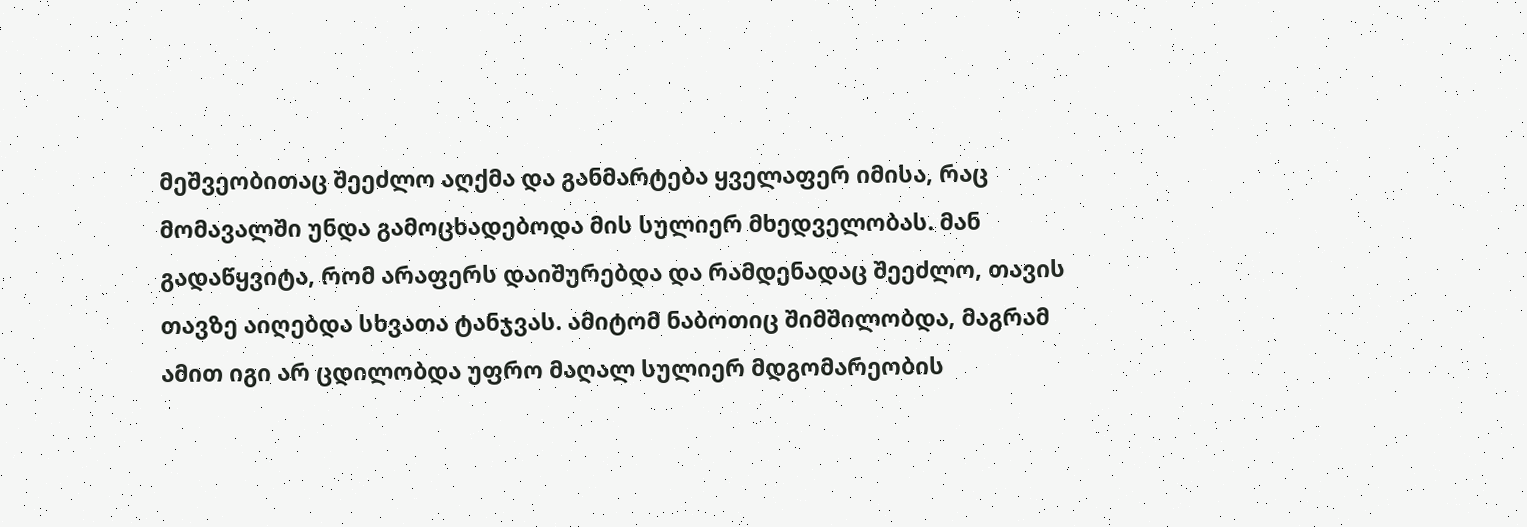მეშვეობითაც შეეძლო აღქმა და განმარტება ყველაფერ იმისა, რაც მომავალში უნდა გამოცხადებოდა მის სულიერ მხედველობას. მან გადაწყვიტა, რომ არაფერს დაიშურებდა და რამდენადაც შეეძლო, თავის თავზე აიღებდა სხვათა ტანჯვას. ამიტომ ნაბოთიც შიმშილობდა, მაგრამ ამით იგი არ ცდილობდა უფრო მაღალ სულიერ მდგომარეობის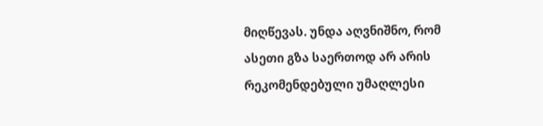მიღწევას. უნდა აღვნიშნო, რომ ასეთი გზა საერთოდ არ არის რეკომენდებული უმაღლესი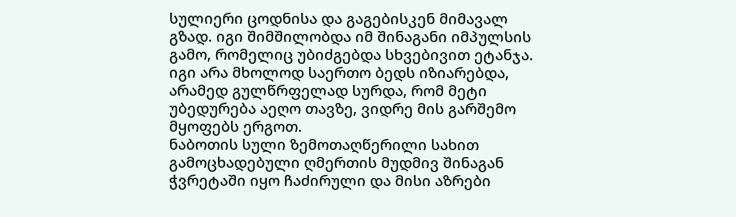სულიერი ცოდნისა და გაგებისკენ მიმავალ გზად. იგი შიმშილობდა იმ შინაგანი იმპულსის გამო, რომელიც უბიძგებდა სხვებივით ეტანჯა. იგი არა მხოლოდ საერთო ბედს იზიარებდა, არამედ გულწრფელად სურდა, რომ მეტი უბედურება აეღო თავზე, ვიდრე მის გარშემო მყოფებს ერგოთ.
ნაბოთის სული ზემოთაღწერილი სახით გამოცხადებული ღმერთის მუდმივ შინაგან ჭვრეტაში იყო ჩაძირული და მისი აზრები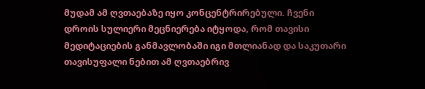მუდამ ამ ღვთაებაზე იყო კონცენტრირებული. ჩვენი დროის სულიერი მეცნიერება იტყოდა, რომ თავისი მედიტაციების განმავლობაში იგი მთლიანად და საკუთარი თავისუფალი ნებით ამ ღვთაებრივ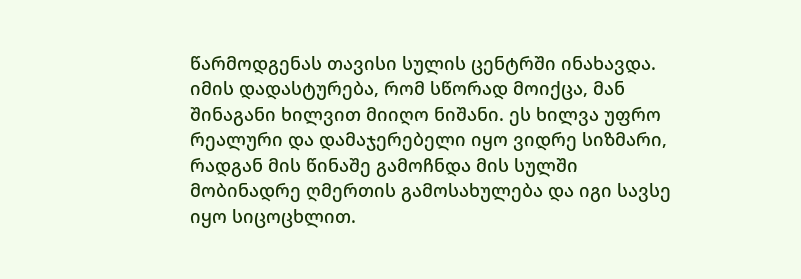წარმოდგენას თავისი სულის ცენტრში ინახავდა. იმის დადასტურება, რომ სწორად მოიქცა, მან შინაგანი ხილვით მიიღო ნიშანი. ეს ხილვა უფრო რეალური და დამაჯერებელი იყო ვიდრე სიზმარი, რადგან მის წინაშე გამოჩნდა მის სულში მობინადრე ღმერთის გამოსახულება და იგი სავსე იყო სიცოცხლით.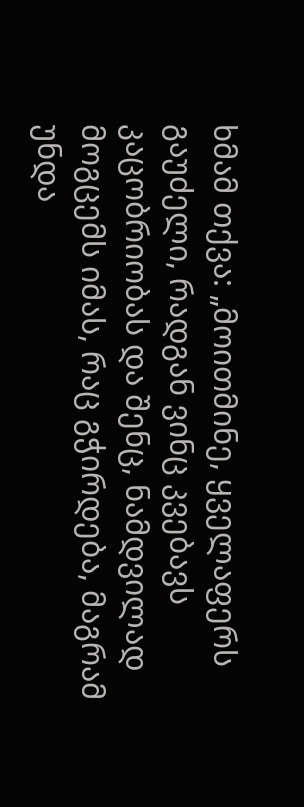ხმამ თქვა: „მოითმინე, ყველაფერს გაუძელი, რადგან ვინც კვებავს კაცობრიობას და შენც, ნამდვილად მოგცემს იმას, რაც გჭირდება, მაგრამ უნდა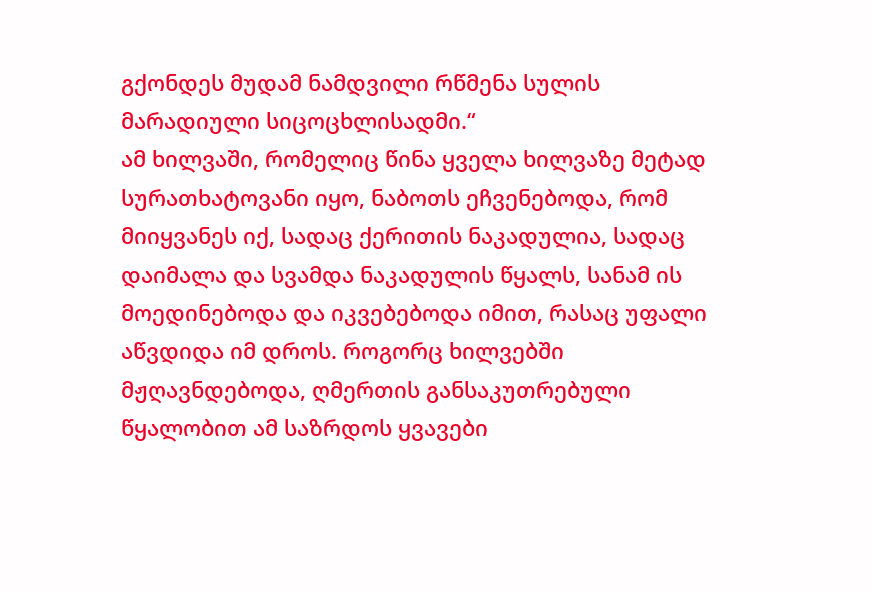გქონდეს მუდამ ნამდვილი რწმენა სულის მარადიული სიცოცხლისადმი.“
ამ ხილვაში, რომელიც წინა ყველა ხილვაზე მეტად სურათხატოვანი იყო, ნაბოთს ეჩვენებოდა, რომ მიიყვანეს იქ, სადაც ქერითის ნაკადულია, სადაც დაიმალა და სვამდა ნაკადულის წყალს, სანამ ის მოედინებოდა და იკვებებოდა იმით, რასაც უფალი აწვდიდა იმ დროს. როგორც ხილვებში მჟღავნდებოდა, ღმერთის განსაკუთრებული წყალობით ამ საზრდოს ყვავები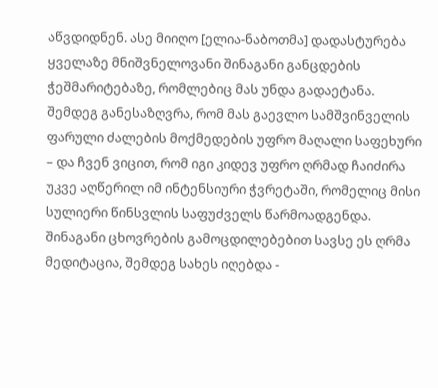აწვდიდნენ. ასე მიიღო [ელია-ნაბოთმა] დადასტურება ყველაზე მნიშვნელოვანი შინაგანი განცდების ჭეშმარიტებაზე, რომლებიც მას უნდა გადაეტანა.
შემდეგ განესაზღვრა, რომ მას გაევლო სამშვინველის ფარული ძალების მოქმედების უფრო მაღალი საფეხური – და ჩვენ ვიცით, რომ იგი კიდევ უფრო ღრმად ჩაიძირა უკვე აღწერილ იმ ინტენსიური ჭვრეტაში, რომელიც მისი სულიერი წინსვლის საფუძველს წარმოადგენდა.
შინაგანი ცხოვრების გამოცდილებებით სავსე ეს ღრმა მედიტაცია, შემდეგ სახეს იღებდა -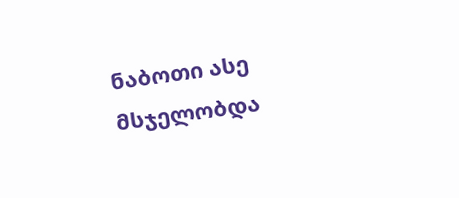ნაბოთი ასე მსჯელობდა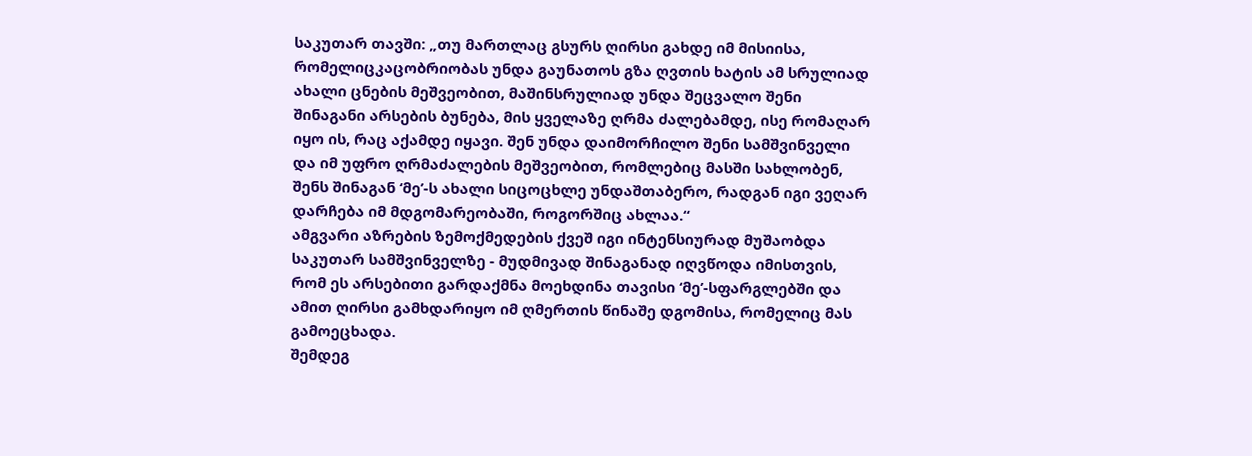საკუთარ თავში: „თუ მართლაც გსურს ღირსი გახდე იმ მისიისა, რომელიცკაცობრიობას უნდა გაუნათოს გზა ღვთის ხატის ამ სრულიად ახალი ცნების მეშვეობით, მაშინსრულიად უნდა შეცვალო შენი შინაგანი არსების ბუნება, მის ყველაზე ღრმა ძალებამდე, ისე რომაღარ იყო ის, რაც აქამდე იყავი. შენ უნდა დაიმორჩილო შენი სამშვინველი და იმ უფრო ღრმაძალების მეშვეობით, რომლებიც მასში სახლობენ, შენს შინაგან ‘მე’-ს ახალი სიცოცხლე უნდაშთაბერო, რადგან იგი ვეღარ დარჩება იმ მდგომარეობაში, როგორშიც ახლაა.“
ამგვარი აზრების ზემოქმედების ქვეშ იგი ინტენსიურად მუშაობდა საკუთარ სამშვინველზე - მუდმივად შინაგანად იღვწოდა იმისთვის, რომ ეს არსებითი გარდაქმნა მოეხდინა თავისი ‘მე’-სფარგლებში და ამით ღირსი გამხდარიყო იმ ღმერთის წინაშე დგომისა, რომელიც მას გამოეცხადა.
შემდეგ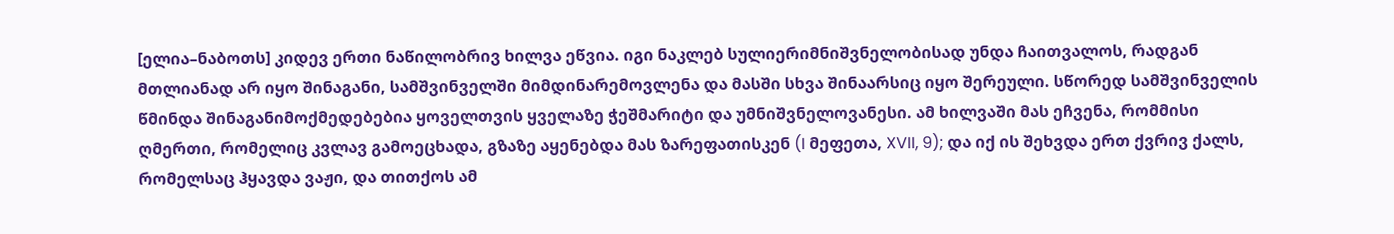[ელია–ნაბოთს] კიდევ ერთი ნაწილობრივ ხილვა ეწვია. იგი ნაკლებ სულიერიმნიშვნელობისად უნდა ჩაითვალოს, რადგან მთლიანად არ იყო შინაგანი, სამშვინველში მიმდინარემოვლენა და მასში სხვა შინაარსიც იყო შერეული. სწორედ სამშვინველის წმინდა შინაგანიმოქმედებებია ყოველთვის ყველაზე ჭეშმარიტი და უმნიშვნელოვანესი. ამ ხილვაში მას ეჩვენა, რომმისი ღმერთი, რომელიც კვლავ გამოეცხადა, გზაზე აყენებდა მას ზარეფათისკენ (I მეფეთა, XVII, 9); და იქ ის შეხვდა ერთ ქვრივ ქალს, რომელსაც ჰყავდა ვაჟი, და თითქოს ამ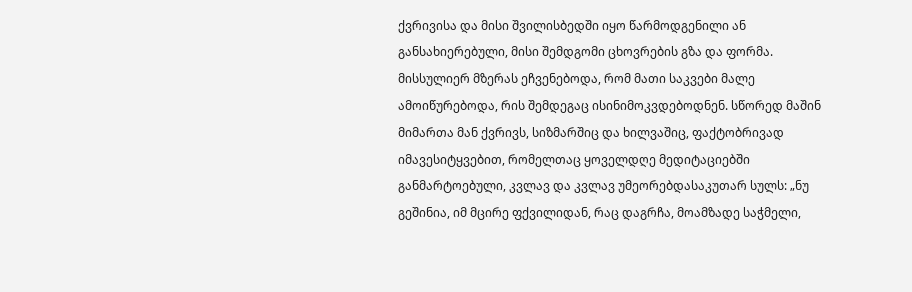ქვრივისა და მისი შვილისბედში იყო წარმოდგენილი ან განსახიერებული, მისი შემდგომი ცხოვრების გზა და ფორმა. მისსულიერ მზერას ეჩვენებოდა, რომ მათი საკვები მალე ამოიწურებოდა, რის შემდეგაც ისინიმოკვდებოდნენ. სწორედ მაშინ მიმართა მან ქვრივს, სიზმარშიც და ხილვაშიც, ფაქტობრივად იმავესიტყვებით, რომელთაც ყოველდღე მედიტაციებში განმარტოებული, კვლავ და კვლავ უმეორებდასაკუთარ სულს: „ნუ გეშინია, იმ მცირე ფქვილიდან, რაც დაგრჩა, მოამზადე საჭმელი,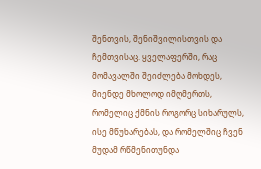შენთვის, შენიშვილისთვის და ჩემთვისაც. ყველაფერში, რაც მომავალში შეიძლება მოხდეს, მიენდე მხოლოდ იმღმერთს, რომელიც ქმნის როგორც სიხარულს, ისე მწუხარებას, და რომელშიც ჩვენ მუდამ რწმენითუნდა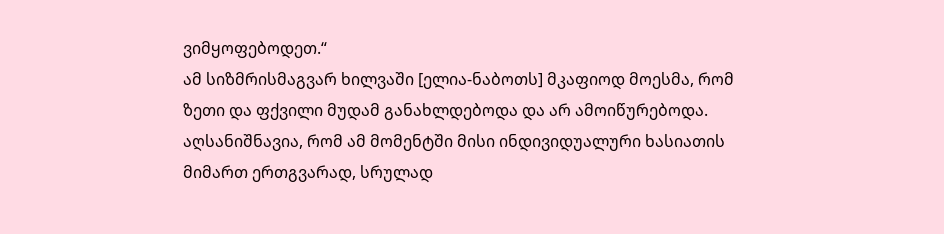ვიმყოფებოდეთ.“
ამ სიზმრისმაგვარ ხილვაში [ელია-ნაბოთს] მკაფიოდ მოესმა, რომ ზეთი და ფქვილი მუდამ განახლდებოდა და არ ამოიწურებოდა. აღსანიშნავია, რომ ამ მომენტში მისი ინდივიდუალური ხასიათის მიმართ ერთგვარად, სრულად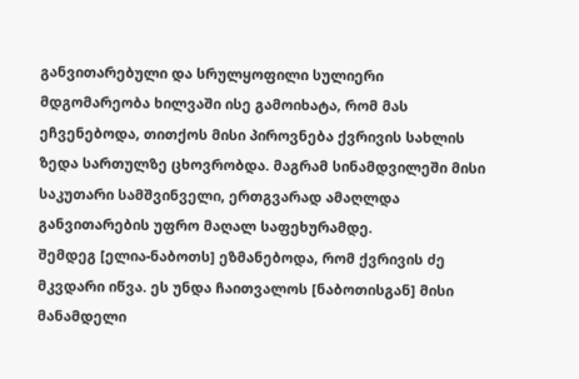განვითარებული და სრულყოფილი სულიერი მდგომარეობა ხილვაში ისე გამოიხატა, რომ მას ეჩვენებოდა, თითქოს მისი პიროვნება ქვრივის სახლის ზედა სართულზე ცხოვრობდა. მაგრამ სინამდვილეში მისი საკუთარი სამშვინველი, ერთგვარად ამაღლდა განვითარების უფრო მაღალ საფეხურამდე.
შემდეგ [ელია-ნაბოთს] ეზმანებოდა, რომ ქვრივის ძე მკვდარი იწვა. ეს უნდა ჩაითვალოს [ნაბოთისგან] მისი მანამდელი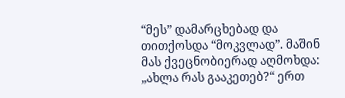“მეს” დამარცხებად და თითქოსდა “მოკვლად”. მაშინ მას ქვეცნობიერად აღმოხდა: „ახლა რას გააკეთებ?“ ერთ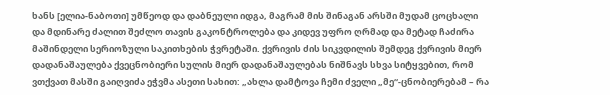ხანს [ელია-ნაბოთი] უმწეოდ და დაბნეული იდგა, მაგრამ მის შინაგან არსში მუდამ ცოცხალი და მდინარე ძალით შეძლო თავის გაკონტროლება და კიდევ უფრო ღრმად და მეტად ჩაძირა მაშინდელი სერიოზული საკითხების ჭვრეტაში. ქვრივის ძის სიკვდილის შემდეგ ქვრივის მიერ დადანაშაულება ქვეცნობიერი სულის მიერ დადანაშაულებას ნიშნავს სხვა სიტყვებით, რომ ვთქვათ მასში გაიღვიძა ეჭვმა ასეთი სახით: „ახლა დამტოვა ჩემი ძველი „მე“-ცნობიერებამ – რა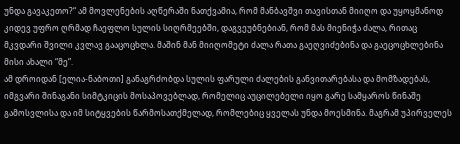უნდა გავაკეთო?“ ამ მოვლენების აღწერაში ნათქვამია, რომ მანბავშვი თავისთან მიიღო და უყოყმანოდ კიდევ უფრო ღრმად ჩაეფლო სულის სიღრმეებში, დაგვეუბნებიან, რომ მას მიენიჭა ძალა, რითაც მკვდარი შვილი კვლავ გააცოცხლა. მაშინ მან მიიღომეტი ძალა რათა გაეღვიძებინა და გაეცოცხლებინა მისი ახალი “მე”.
ამ დროიდან [ელია-ნაბოთი] განაგრძობდა სულის ფარული ძალების განვითარებასა და მომზადებას, იმგვარი შინაგანი სიმტკიცის მოსაპოვებლად, რომელიც აუცილებელი იყო გარე სამყაროს წინაშე გამოსვლისა და იმ სიტყვების წარმოსათქმელად, რომლებიც ყველას უნდა მოესმინა. მაგრამ უპირველეს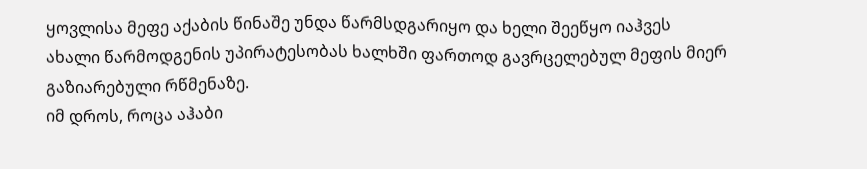ყოვლისა მეფე აქაბის წინაშე უნდა წარმსდგარიყო და ხელი შეეწყო იაჰვეს ახალი წარმოდგენის უპირატესობას ხალხში ფართოდ გავრცელებულ მეფის მიერ გაზიარებული რწმენაზე.
იმ დროს, როცა აჰაბი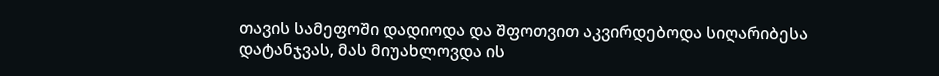თავის სამეფოში დადიოდა და შფოთვით აკვირდებოდა სიღარიბესა დატანჯვას, მას მიუახლოვდა ის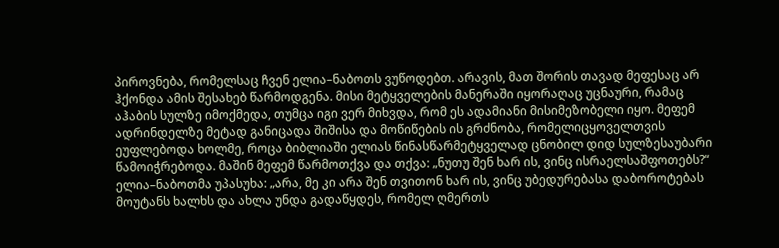პიროვნება, რომელსაც ჩვენ ელია–ნაბოთს ვუწოდებთ. არავის, მათ შორის თავად მეფესაც არ ჰქონდა ამის შესახებ წარმოდგენა. მისი მეტყველების მანერაში იყორაღაც უცნაური, რამაც აჰაბის სულზე იმოქმედა, თუმცა იგი ვერ მიხვდა, რომ ეს ადამიანი მისიმეზობელი იყო. მეფემ ადრინდელზე მეტად განიცადა შიშისა და მოწიწების ის გრძნობა, რომელიცყოველთვის ეუფლებოდა ხოლმე, როცა ბიბლიაში ელიას წინასწარმეტყველად ცნობილ დიდ სულზესაუბარი წამოიჭრებოდა. მაშინ მეფემ წარმოთქვა და თქვა: „ნუთუ შენ ხარ ის, ვინც ისრაელსაშფოთებს?“ ელია–ნაბოთმა უპასუხა: „არა, მე კი არა შენ თვითონ ხარ ის, ვინც უბედურებასა დაბოროტებას მოუტანს ხალხს და ახლა უნდა გადაწყდეს, რომელ ღმერთს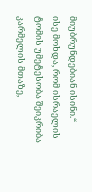მიუბრუნდებიან ისინი.“
ისე მოხდა, რომ ისრაელის ტომის უმეტესობა შეიკრიბა კარმელის მთაზე,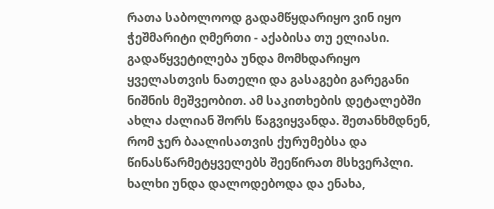რათა საბოლოოდ გადამწყდარიყო ვინ იყო ჭეშმარიტი ღმერთი - აქაბისა თუ ელიასი. გადაწყვეტილება უნდა მომხდარიყო ყველასთვის ნათელი და გასაგები გარეგანი ნიშნის მეშვეობით. ამ საკითხების დეტალებში ახლა ძალიან შორს წაგვიყვანდა. შეთანხმდნენ, რომ ჯერ ბაალისათვის ქურუმებსა და წინასწარმეტყველებს შეეწირათ მსხვერპლი. ხალხი უნდა დალოდებოდა და ენახა,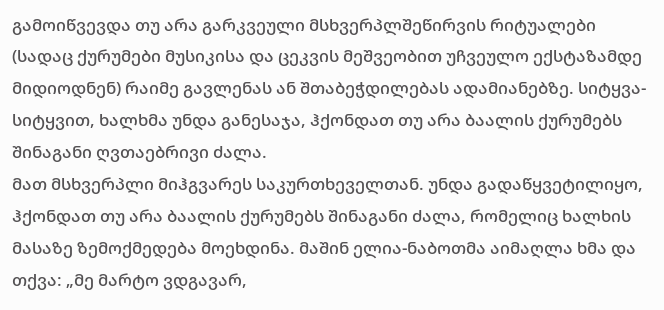გამოიწვევდა თუ არა გარკვეული მსხვერპლშეწირვის რიტუალები (სადაც ქურუმები მუსიკისა და ცეკვის მეშვეობით უჩვეულო ექსტაზამდე მიდიოდნენ) რაიმე გავლენას ან შთაბეჭდილებას ადამიანებზე. სიტყვა-სიტყვით, ხალხმა უნდა განესაჯა, ჰქონდათ თუ არა ბაალის ქურუმებს შინაგანი ღვთაებრივი ძალა.
მათ მსხვერპლი მიჰგვარეს საკურთხეველთან. უნდა გადაწყვეტილიყო, ჰქონდათ თუ არა ბაალის ქურუმებს შინაგანი ძალა, რომელიც ხალხის მასაზე ზემოქმედება მოეხდინა. მაშინ ელია-ნაბოთმა აიმაღლა ხმა და თქვა: „მე მარტო ვდგავარ,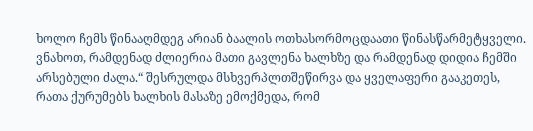ხოლო ჩემს წინააღმდეგ არიან ბაალის ოთხასორმოცდაათი წინასწარმეტყველი. ვნახოთ, რამდენად ძლიერია მათი გავლენა ხალხზე და რამდენად დიდია ჩემში არსებული ძალა.“ შესრულდა მსხვერპლთშეწირვა და ყველაფერი გააკეთეს, რათა ქურუმებს ხალხის მასაზე ემოქმედა, რომ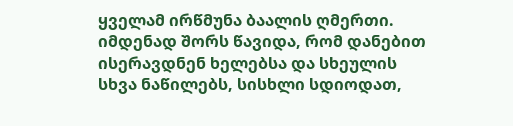ყველამ ირწმუნა ბაალის ღმერთი. იმდენად შორს წავიდა, რომ დანებით ისერავდნენ ხელებსა და სხეულის სხვა ნაწილებს, სისხლი სდიოდათ,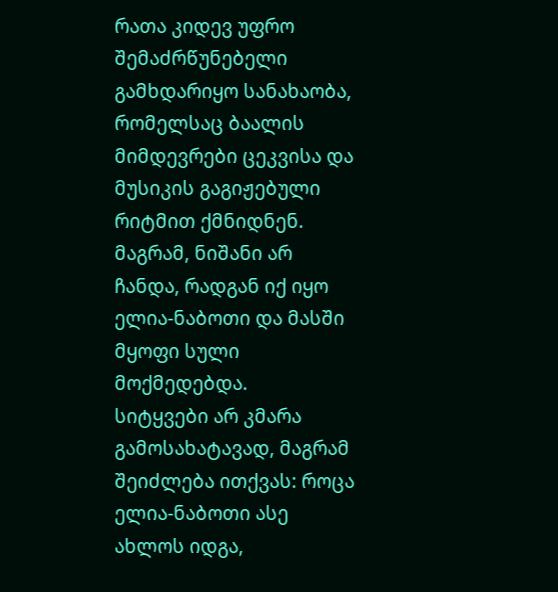რათა კიდევ უფრო შემაძრწუნებელი გამხდარიყო სანახაობა, რომელსაც ბაალის მიმდევრები ცეკვისა და მუსიკის გაგიჟებული რიტმით ქმნიდნენ. მაგრამ, ნიშანი არ ჩანდა, რადგან იქ იყო ელია-ნაბოთი და მასში მყოფი სული მოქმედებდა.
სიტყვები არ კმარა გამოსახატავად, მაგრამ შეიძლება ითქვას: როცა ელია-ნაბოთი ასე ახლოს იდგა,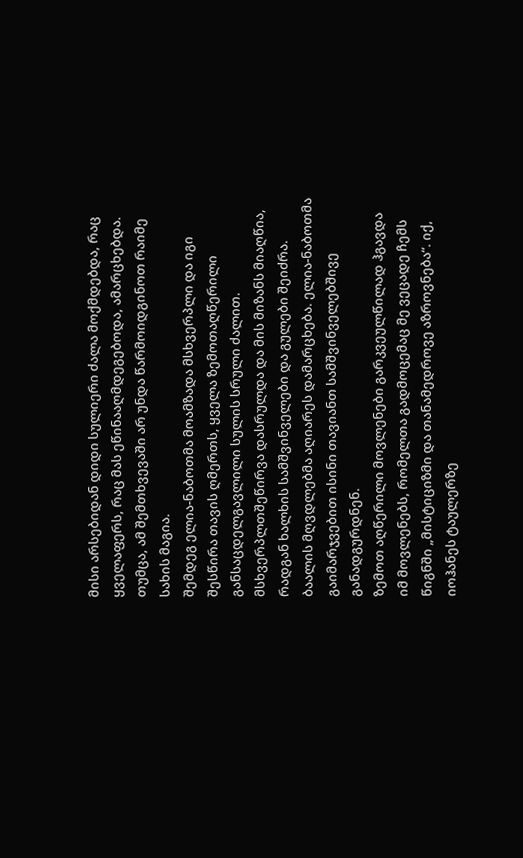მისი არსებიდან დიდი სულიერი ძალა მოქმდებდა, რაც ყველაფერს, რაც მას ეწინააღმდეგებოდა, ამარცხებდა. თუმცა, ამ შემთხვევაში არ უნდა წარმოიდგინოთ რაიმე სახის მაგია.
შემდეგ ელია-ნაბოთმა მოამზადა მსხვერპლი და იგი შესწირა თავის ღმერთს, ყველა ზემოთაღწერილი განსაცდელგავლილი სულის სრული ძალით. მსხვერპლთშეწირვა დასრულდა და მის მიზანს მიაღწია, რადგან ხალხის სამშვინველები და გულები შეიძრა. ბაალის მღვდლებმა აღიარეს დამარცხება. ელია-ნაბოთმა გაიმარჯვებით ისინი თავიანთ სამშვინველებშივე განადგურდნენ.
ზემოთ აღწერილი მოვლენები გარკვეულწილად ჰგავდა იმ მოვლენებს, რომელთა გადმოცემაც მე ვეცადე ჩემს წიგნში „მისტიციზმი და თანამედროვე აზროვნება“. იქ, იოჰანეს ტაულერზე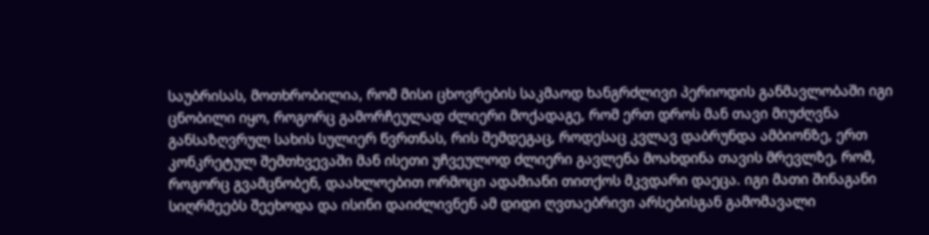საუბრისას, მოთხრობილია, რომ მისი ცხოვრების საკმაოდ ხანგრძლივი პერიოდის განმავლობაში იგი ცნობილი იყო, როგორც გამორჩეულად ძლიერი მოქადაგე, რომ ერთ დროს მან თავი მიუძღვნა განსაზღვრულ სახის სულიერ წვრთნას, რის შემდეგაც, როდესაც კვლავ დაბრუნდა ამბიონზე, ერთ კონკრეტულ შემთხვევაში მან ისეთი უჩვეულოდ ძლიერი გავლენა მოახდინა თავის მრევლზე, რომ, როგორც გვამცნობენ, დაახლოებით ორმოცი ადამიანი თითქოს მკვდარი დაეცა. იგი მათი შინაგანი სიღრმეებს შეეხოდა და ისინი დაიძლივნენ ამ დიდი ღვთაებრივი არსებისგან გამომავალი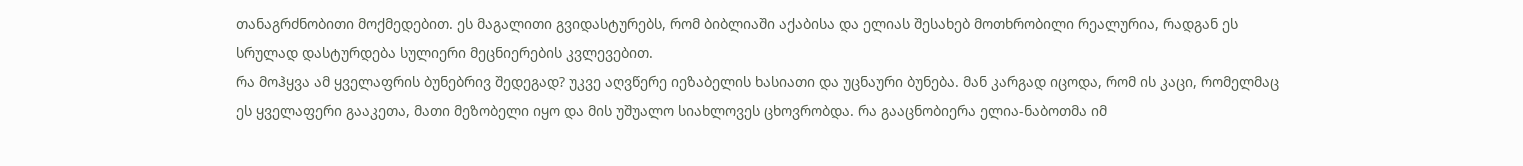თანაგრძნობითი მოქმედებით. ეს მაგალითი გვიდასტურებს, რომ ბიბლიაში აქაბისა და ელიას შესახებ მოთხრობილი რეალურია, რადგან ეს სრულად დასტურდება სულიერი მეცნიერების კვლევებით.
რა მოჰყვა ამ ყველაფრის ბუნებრივ შედეგად? უკვე აღვწერე იეზაბელის ხასიათი და უცნაური ბუნება. მან კარგად იცოდა, რომ ის კაცი, რომელმაც ეს ყველაფერი გააკეთა, მათი მეზობელი იყო და მის უშუალო სიახლოვეს ცხოვრობდა. რა გააცნობიერა ელია-ნაბოთმა იმ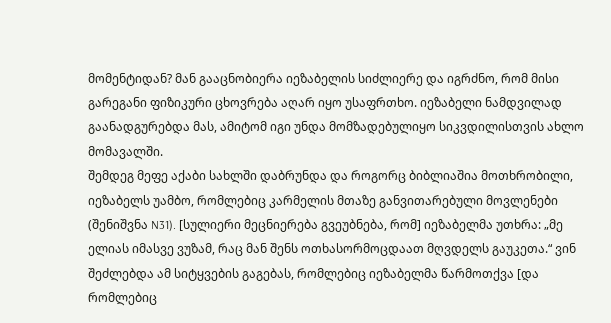მომენტიდან? მან გააცნობიერა იეზაბელის სიძლიერე და იგრძნო, რომ მისი გარეგანი ფიზიკური ცხოვრება აღარ იყო უსაფრთხო. იეზაბელი ნამდვილად გაანადგურებდა მას, ამიტომ იგი უნდა მომზადებულიყო სიკვდილისთვის ახლო მომავალში.
შემდეგ მეფე აქაბი სახლში დაბრუნდა და როგორც ბიბლიაშია მოთხრობილი, იეზაბელს უამბო, რომლებიც კარმელის მთაზე განვითარებული მოვლენები (შენიშვნა N31). [სულიერი მეცნიერება გვეუბნება, რომ] იეზაბელმა უთხრა: „მე ელიას იმასვე ვუზამ, რაც მან შენს ოთხასორმოცდაათ მღვდელს გაუკეთა.“ ვინ შეძლებდა ამ სიტყვების გაგებას, რომლებიც იეზაბელმა წარმოთქვა [და რომლებიც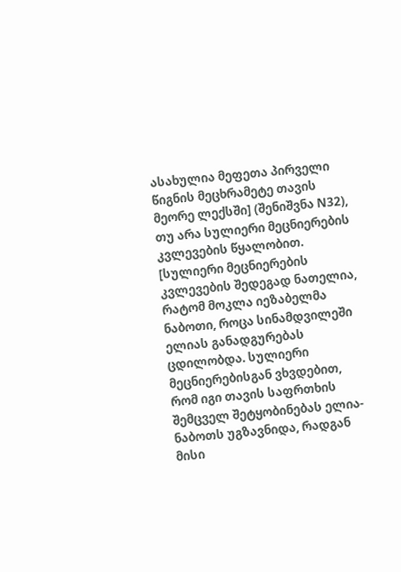ასახულია მეფეთა პირველი წიგნის მეცხრამეტე თავის მეორე ლექსში] (შენიშვნა N32), თუ არა სულიერი მეცნიერების კვლევების წყალობით. [სულიერი მეცნიერების კვლევების შედეგად ნათელია, რატომ მოკლა იეზაბელმა ნაბოთი, როცა სინამდვილეში ელიას განადგურებას ცდილობდა. სულიერი მეცნიერებისგან ვხვდებით, რომ იგი თავის საფრთხის შემცველ შეტყობინებას ელია-ნაბოთს უგზავნიდა, რადგან მისი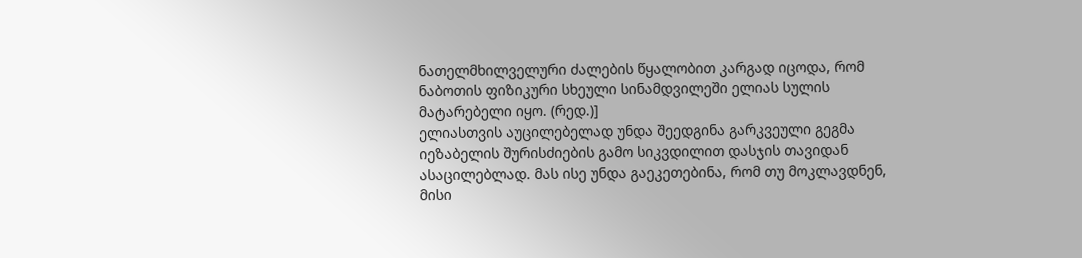ნათელმხილველური ძალების წყალობით კარგად იცოდა, რომ ნაბოთის ფიზიკური სხეული სინამდვილეში ელიას სულის მატარებელი იყო. (რედ.)]
ელიასთვის აუცილებელად უნდა შეედგინა გარკვეული გეგმა იეზაბელის შურისძიების გამო სიკვდილით დასჯის თავიდან ასაცილებლად. მას ისე უნდა გაეკეთებინა, რომ თუ მოკლავდნენ, მისი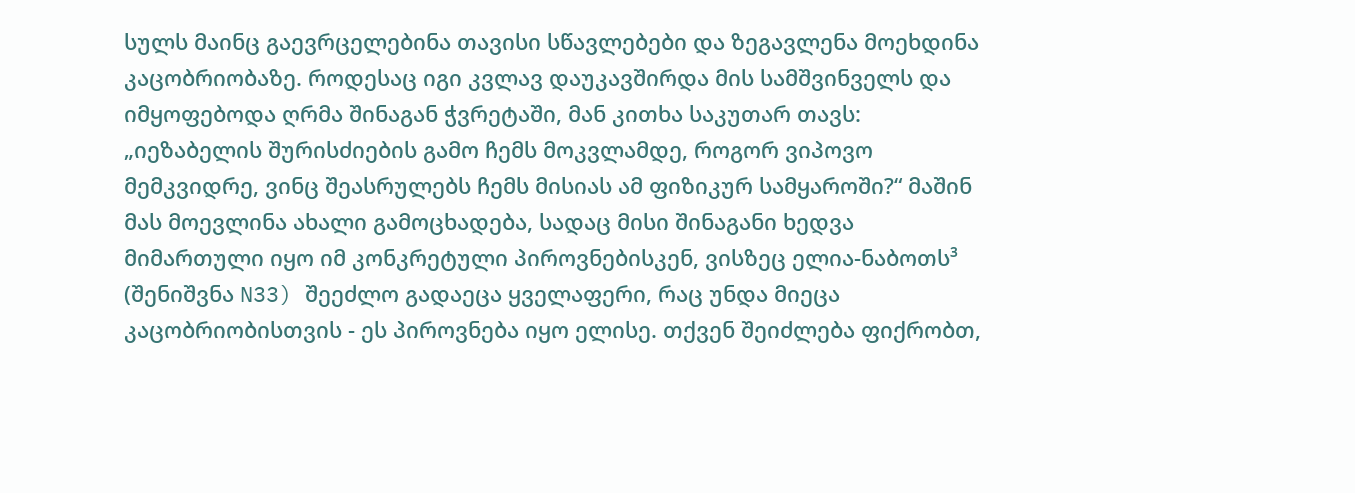სულს მაინც გაევრცელებინა თავისი სწავლებები და ზეგავლენა მოეხდინა კაცობრიობაზე. როდესაც იგი კვლავ დაუკავშირდა მის სამშვინველს და იმყოფებოდა ღრმა შინაგან ჭვრეტაში, მან კითხა საკუთარ თავს: „იეზაბელის შურისძიების გამო ჩემს მოკვლამდე, როგორ ვიპოვო მემკვიდრე, ვინც შეასრულებს ჩემს მისიას ამ ფიზიკურ სამყაროში?“ მაშინ მას მოევლინა ახალი გამოცხადება, სადაც მისი შინაგანი ხედვა მიმართული იყო იმ კონკრეტული პიროვნებისკენ, ვისზეც ელია-ნაბოთს³ (შენიშვნა N33) შეეძლო გადაეცა ყველაფერი, რაც უნდა მიეცა კაცობრიობისთვის - ეს პიროვნება იყო ელისე. თქვენ შეიძლება ფიქრობთ,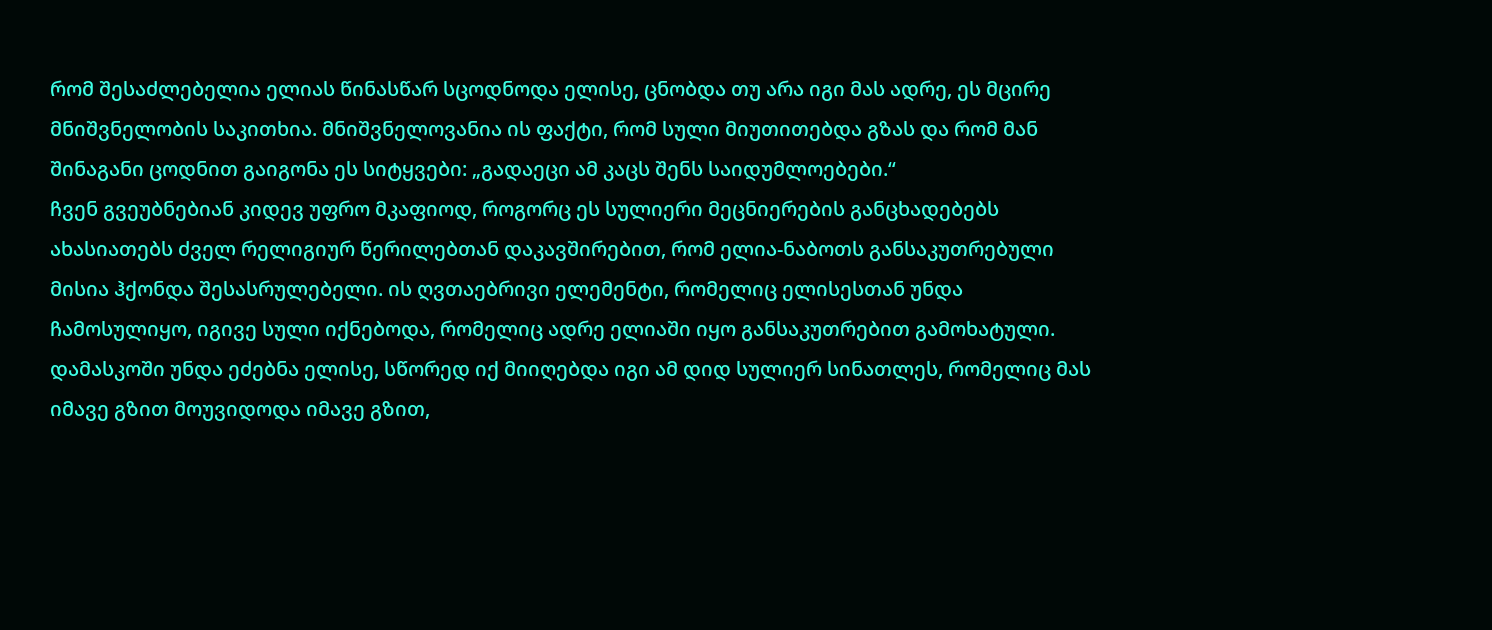რომ შესაძლებელია ელიას წინასწარ სცოდნოდა ელისე, ცნობდა თუ არა იგი მას ადრე, ეს მცირე მნიშვნელობის საკითხია. მნიშვნელოვანია ის ფაქტი, რომ სული მიუთითებდა გზას და რომ მან შინაგანი ცოდნით გაიგონა ეს სიტყვები: „გადაეცი ამ კაცს შენს საიდუმლოებები.“
ჩვენ გვეუბნებიან კიდევ უფრო მკაფიოდ, როგორც ეს სულიერი მეცნიერების განცხადებებს ახასიათებს ძველ რელიგიურ წერილებთან დაკავშირებით, რომ ელია-ნაბოთს განსაკუთრებული მისია ჰქონდა შესასრულებელი. ის ღვთაებრივი ელემენტი, რომელიც ელისესთან უნდა ჩამოსულიყო, იგივე სული იქნებოდა, რომელიც ადრე ელიაში იყო განსაკუთრებით გამოხატული. დამასკოში უნდა ეძებნა ელისე, სწორედ იქ მიიღებდა იგი ამ დიდ სულიერ სინათლეს, რომელიც მას იმავე გზით მოუვიდოდა იმავე გზით,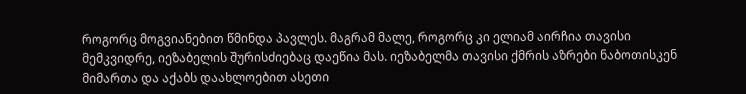როგორც მოგვიანებით წმინდა პავლეს. მაგრამ მალე, როგორც კი ელიამ აირჩია თავისი მემკვიდრე, იეზაბელის შურისძიებაც დაეწია მას. იეზაბელმა თავისი ქმრის აზრები ნაბოთისკენ მიმართა და აქაბს დაახლოებით ასეთი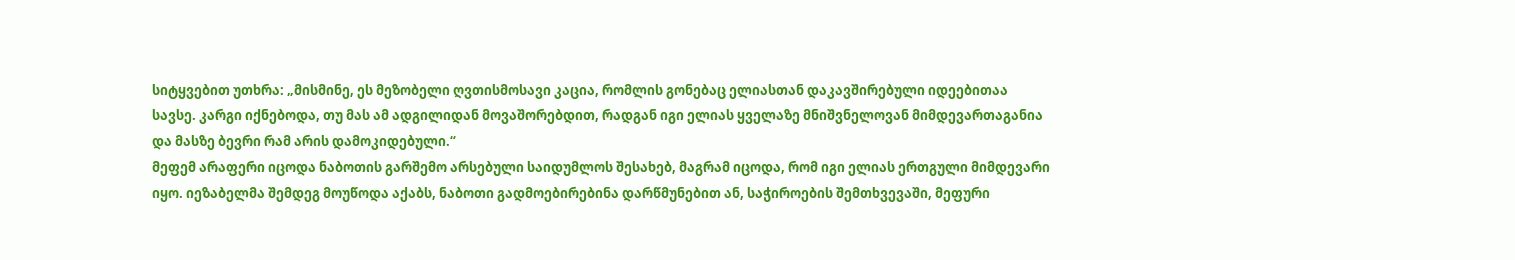სიტყვებით უთხრა: „მისმინე, ეს მეზობელი ღვთისმოსავი კაცია, რომლის გონებაც ელიასთან დაკავშირებული იდეებითაა სავსე. კარგი იქნებოდა, თუ მას ამ ადგილიდან მოვაშორებდით, რადგან იგი ელიას ყველაზე მნიშვნელოვან მიმდევართაგანია და მასზე ბევრი რამ არის დამოკიდებული.“
მეფემ არაფერი იცოდა ნაბოთის გარშემო არსებული საიდუმლოს შესახებ, მაგრამ იცოდა, რომ იგი ელიას ერთგული მიმდევარი იყო. იეზაბელმა შემდეგ მოუწოდა აქაბს, ნაბოთი გადმოებირებინა დარწმუნებით ან, საჭიროების შემთხვევაში, მეფური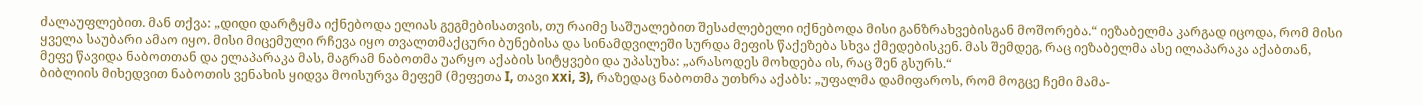ძალაუფლებით. მან თქვა: „დიდი დარტყმა იქნებოდა ელიას გეგმებისათვის, თუ რაიმე საშუალებით შესაძლებელი იქნებოდა მისი განზრახვებისგან მოშორება.“ იეზაბელმა კარგად იცოდა, რომ მისი ყველა საუბარი ამაო იყო. მისი მიცემული რჩევა იყო თვალთმაქცური ბუნებისა და სინამდვილეში სურდა მეფის წაქეზება სხვა ქმედებისკენ. მას შემდეგ, რაც იეზაბელმა ასე ილაპარაკა აქაბთან, მეფე წავიდა ნაბოთთან და ელაპარაკა მას, მაგრამ ნაბოთმა უარყო აქაბის სიტყვები და უპასუხა: „არასოდეს მოხდება ის, რაც შენ გსურს.“
ბიბლიის მიხედვით ნაბოთის ვენახის ყიდვა მოისურვა მეფემ (მეფეთა I, თავი xxi, 3), რაზედაც ნაბოთმა უთხრა აქაბს: „უფალმა დამიფაროს, რომ მოგცე ჩემი მამა-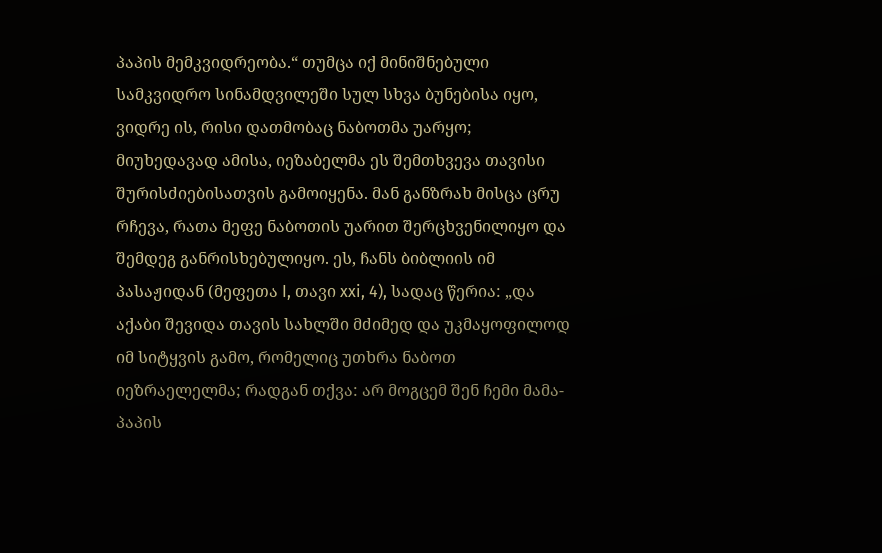პაპის მემკვიდრეობა.“ თუმცა იქ მინიშნებული სამკვიდრო სინამდვილეში სულ სხვა ბუნებისა იყო, ვიდრე ის, რისი დათმობაც ნაბოთმა უარყო; მიუხედავად ამისა, იეზაბელმა ეს შემთხვევა თავისი შურისძიებისათვის გამოიყენა. მან განზრახ მისცა ცრუ რჩევა, რათა მეფე ნაბოთის უარით შერცხვენილიყო და შემდეგ განრისხებულიყო. ეს, ჩანს ბიბლიის იმ პასაჟიდან (მეფეთა I, თავი xxi, 4), სადაც წერია: „და აქაბი შევიდა თავის სახლში მძიმედ და უკმაყოფილოდ იმ სიტყვის გამო, რომელიც უთხრა ნაბოთ იეზრაელელმა; რადგან თქვა: არ მოგცემ შენ ჩემი მამა-პაპის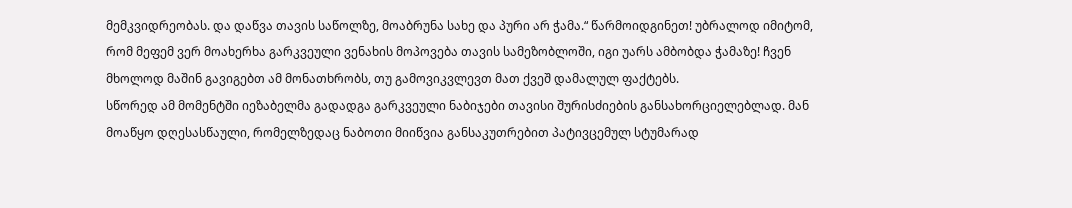მემკვიდრეობას. და დაწვა თავის საწოლზე, მოაბრუნა სახე და პური არ ჭამა.“ წარმოიდგინეთ! უბრალოდ იმიტომ, რომ მეფემ ვერ მოახერხა გარკვეული ვენახის მოპოვება თავის სამეზობლოში, იგი უარს ამბობდა ჭამაზე! ჩვენ მხოლოდ მაშინ გავიგებთ ამ მონათხრობს, თუ გამოვიკვლევთ მათ ქვეშ დამალულ ფაქტებს.
სწორედ ამ მომენტში იეზაბელმა გადადგა გარკვეული ნაბიჯები თავისი შურისძიების განსახორციელებლად. მან მოაწყო დღესასწაული, რომელზედაც ნაბოთი მიიწვია განსაკუთრებით პატივცემულ სტუმარად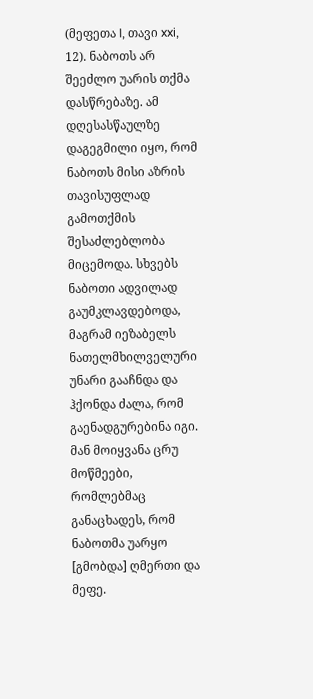(მეფეთა I, თავი xxi, 12). ნაბოთს არ შეეძლო უარის თქმა დასწრებაზე. ამ დღესასწაულზე დაგეგმილი იყო, რომ ნაბოთს მისი აზრის თავისუფლად გამოთქმის შესაძლებლობა მიცემოდა. სხვებს ნაბოთი ადვილად გაუმკლავდებოდა, მაგრამ იეზაბელს ნათელმხილველური უნარი გააჩნდა და ჰქონდა ძალა, რომ გაენადგურებინა იგი. მან მოიყვანა ცრუ მოწმეები, რომლებმაც განაცხადეს, რომ ნაბოთმა უარყო [გმობდა] ღმერთი და მეფე.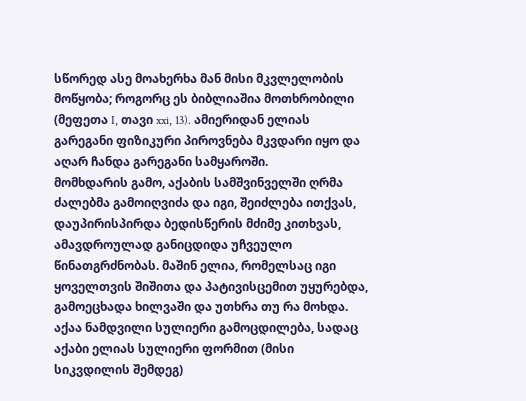სწორედ ასე მოახერხა მან მისი მკვლელობის მოწყობა; როგორც ეს ბიბლიაშია მოთხრობილი (მეფეთა I, თავი xxi, 13). ამიერიდან ელიას გარეგანი ფიზიკური პიროვნება მკვდარი იყო და აღარ ჩანდა გარეგანი სამყაროში.
მომხდარის გამო, აქაბის სამშვინველში ღრმა ძალებმა გამოიღვიძა და იგი, შეიძლება ითქვას, დაუპირისპირდა ბედისწერის მძიმე კითხვას, ამავდროულად განიცდიდა უჩვეულო წინათგრძნობას. მაშინ ელია, რომელსაც იგი ყოველთვის შიშითა და პატივისცემით უყურებდა, გამოეცხადა ხილვაში და უთხრა თუ რა მოხდა. აქაა ნამდვილი სულიერი გამოცდილება, სადაც აქაბი ელიას სულიერი ფორმით (მისი სიკვდილის შემდეგ)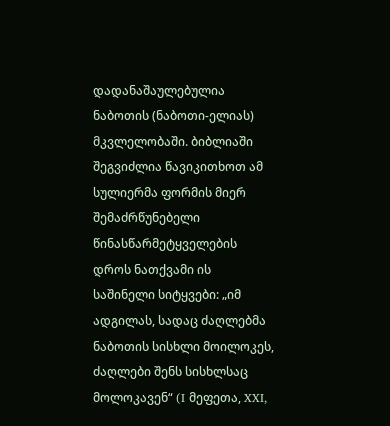დადანაშაულებულია ნაბოთის (ნაბოთი-ელიას) მკვლელობაში. ბიბლიაში შეგვიძლია წავიკითხოთ ამ სულიერმა ფორმის მიერ შემაძრწუნებელი წინასწარმეტყველების დროს ნათქვამი ის საშინელი სიტყვები: „იმ ადგილას, სადაც ძაღლებმა ნაბოთის სისხლი მოილოკეს, ძაღლები შენს სისხლსაც მოლოკავენ“ (I მეფეთა, XXI,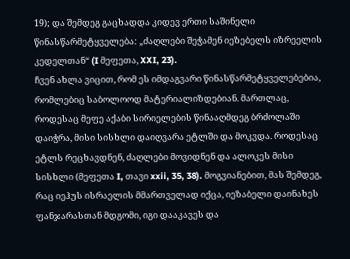19); და შემდეგ გაცხადდა კიდევ ერთი საშინელი წინასწარმეტყველება: „ძაღლები შეჭამენ იეზებელს იზრეელის კედელთან“ (I მეფეთა, XXI, 23).
ჩვენ ახლა ვიცით, რომ ეს იმდაგვარი წინასწარმეტყველებებია, რომლებიც საბოლოოდ მატერიალიზდებიან. მართლაც, როდესაც მეფე აქაბი სირიელების წინააღმდეგ ბრძოლაში დაიჭრა, მისი სისხლი დაიღვარა ეტლში და მოკვდა. როდესაც ეტლს რეცხავდნენ, ძაღლები მოვიდნენ და ალოკეს მისი სისხლი (მეფეთა I, თავი xxii, 35, 38). მოგვიანებით, მას შემდეგ, რაც იეჰუს ისრაელის მმართველად იქცა, იეზაბელი დაინახეს ფანჯარასთან მდგომი, იგი დააკავეს და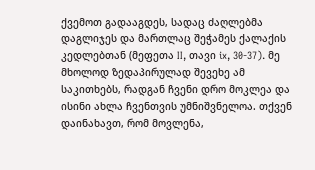ქვემოთ გადააგდეს, სადაც ძაღლებმა დაგლიჯეს და მართლაც შეჭამეს ქალაქის კედლებთან (მეფეთა II, თავი ix, 30-37). მე მხოლოდ ზედაპირულად შევეხე ამ საკითხებს, რადგან ჩვენი დრო მოკლეა და ისინი ახლა ჩვენთვის უმნიშვნელოა. თქვენ დაინახავთ, რომ მოვლენა,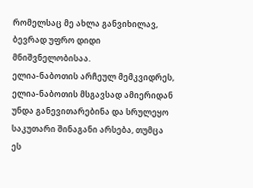რომელსაც მე ახლა განვიხილავ, ბევრად უფრო დიდი მნიშვნელობისაა.
ელია-ნაბოთის არჩეულ მემკვიდრეს, ელია-ნაბოთის მსგავსად ამიერიდან უნდა განევითარებინა და სრულეყო საკუთარი შინაგანი არსება, თუმცა ეს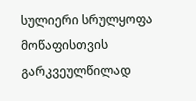სულიერი სრულყოფა მოწაფისთვის გარკვეულწილად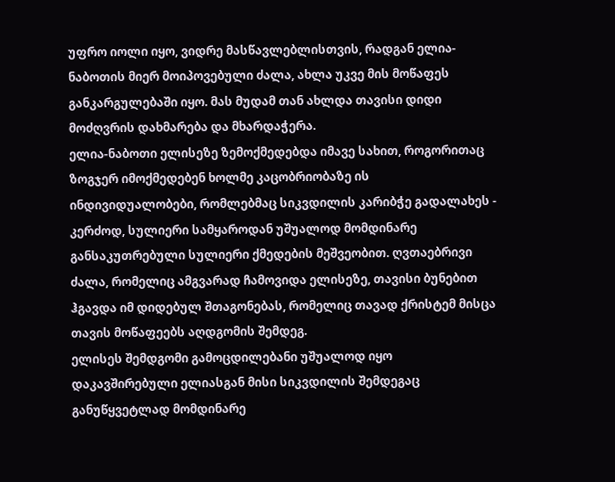უფრო იოლი იყო, ვიდრე მასწავლებლისთვის, რადგან ელია-ნაბოთის მიერ მოიპოვებული ძალა, ახლა უკვე მის მოწაფეს განკარგულებაში იყო. მას მუდამ თან ახლდა თავისი დიდი მოძღვრის დახმარება და მხარდაჭერა.
ელია-ნაბოთი ელისეზე ზემოქმედებდა იმავე სახით, როგორითაც ზოგჯერ იმოქმედებენ ხოლმე კაცობრიობაზე ის ინდივიდუალობები, რომლებმაც სიკვდილის კარიბჭე გადალახეს - კერძოდ, სულიერი სამყაროდან უშუალოდ მომდინარე განსაკუთრებული სულიერი ქმედების მეშვეობით. ღვთაებრივი ძალა, რომელიც ამგვარად ჩამოვიდა ელისეზე, თავისი ბუნებით ჰგავდა იმ დიდებულ შთაგონებას, რომელიც თავად ქრისტემ მისცა თავის მოწაფეებს აღდგომის შემდეგ.
ელისეს შემდგომი გამოცდილებანი უშუალოდ იყო დაკავშირებული ელიასგან მისი სიკვდილის შემდეგაც განუწყვეტლად მომდინარე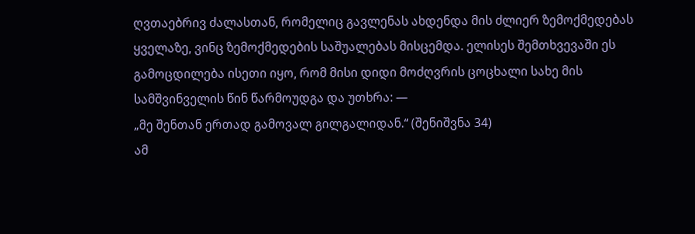ღვთაებრივ ძალასთან, რომელიც გავლენას ახდენდა მის ძლიერ ზემოქმედებას ყველაზე, ვინც ზემოქმედების საშუალებას მისცემდა. ელისეს შემთხვევაში ეს გამოცდილება ისეთი იყო, რომ მისი დიდი მოძღვრის ცოცხალი სახე მის სამშვინველის წინ წარმოუდგა და უთხრა: —
„მე შენთან ერთად გამოვალ გილგალიდან.“ (შენიშვნა 34)
ამ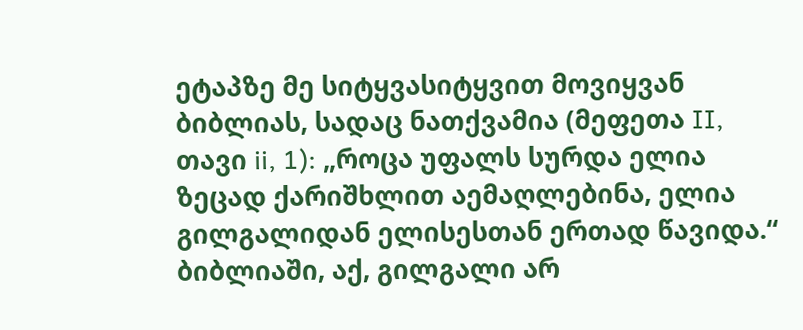ეტაპზე მე სიტყვასიტყვით მოვიყვან ბიბლიას, სადაც ნათქვამია (მეფეთა II, თავი ii, 1): „როცა უფალს სურდა ელია ზეცად ქარიშხლით აემაღლებინა, ელია გილგალიდან ელისესთან ერთად წავიდა.“ ბიბლიაში, აქ, გილგალი არ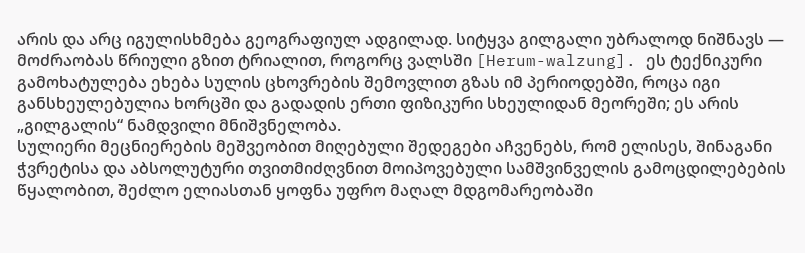არის და არც იგულისხმება გეოგრაფიულ ადგილად. სიტყვა გილგალი უბრალოდ ნიშნავს — მოძრაობას წრიული გზით ტრიალით, როგორც ვალსში [Herum-walzung]. ეს ტექნიკური გამოხატულება ეხება სულის ცხოვრების შემოვლით გზას იმ პერიოდებში, როცა იგი განსხეულებულია ხორცში და გადადის ერთი ფიზიკური სხეულიდან მეორეში; ეს არის „გილგალის“ ნამდვილი მნიშვნელობა.
სულიერი მეცნიერების მეშვეობით მიღებული შედეგები აჩვენებს, რომ ელისეს, შინაგანი ჭვრეტისა და აბსოლუტური თვითმიძღვნით მოიპოვებული სამშვინველის გამოცდილებების წყალობით, შეძლო ელიასთან ყოფნა უფრო მაღალ მდგომარეობაში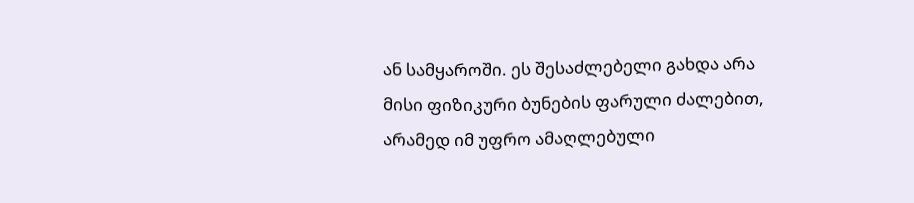ან სამყაროში. ეს შესაძლებელი გახდა არა მისი ფიზიკური ბუნების ფარული ძალებით, არამედ იმ უფრო ამაღლებული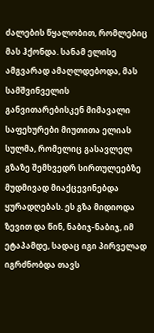ძალების წყალობით, რომლებიც მას ჰქონდა. სანამ ელისე ამგვარად ამაღლდებოდა, მას სამშვინველის განვითარებისკენ მიმავალი საფეხურები მიუთითა ელიას სულმა, რომელიც გასავლელ გზაზე შემხვედრ სირთულეებზე მუდმივად მიაქცევინებდა ყურადღებას. ეს გზა მიდიოდა ზევით და წინ, ნაბიჯ-ნაბიჯ, იმ ეტაპამდე, სადაც იგი პირველად იგრძნობდა თავს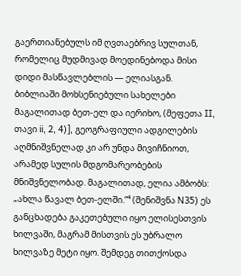გაერთიანებულს იმ ღვთაებრივ სულთან, რომელიც მუდმივად მოედინებოდა მისი დიდი მასწავლებლის — ელიასგან.
ბიბლიაში მოხსენიებული სახელები მაგალითად ბეთ-ელ და იერიხო, (მეფეთა II, თავი ii, 2, 4)], გეოგრაფიული ადგილების აღმნიშვნელად კი არ უნდა მივიჩნიოთ, არამედ სულის მდგომარეობების მნიშვნელობად. მაგალითად, ელია ამბობს: „ახლა წავალ ბეთ-ელში.“⁴ (შენიშვნა N35) ეს განცხადება გაკეთებული იყო ელისესთვის ხილვაში, მაგრამ მისთვის ეს უბრალო ხილვაზე მეტი იყო. შემდეგ თითქოსდა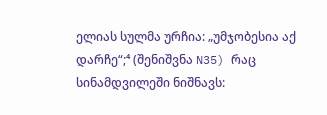ელიას სულმა ურჩია: „უმჯობესია აქ დარჩე“;⁴ (შენიშვნა N35) რაც სინამდვილეში ნიშნავს: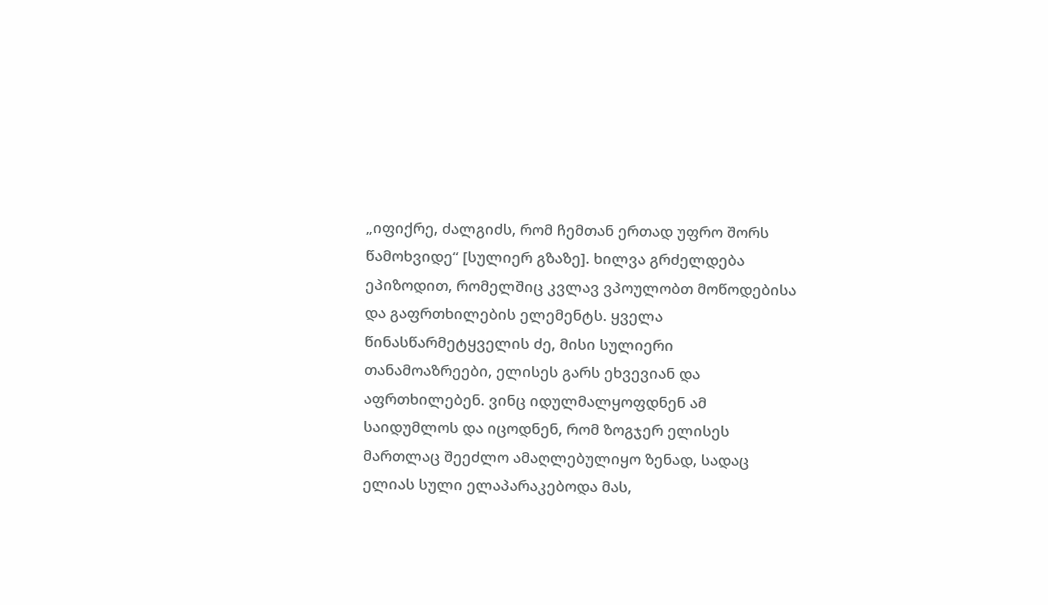„იფიქრე, ძალგიძს, რომ ჩემთან ერთად უფრო შორს წამოხვიდე“ [სულიერ გზაზე]. ხილვა გრძელდება ეპიზოდით, რომელშიც კვლავ ვპოულობთ მოწოდებისა და გაფრთხილების ელემენტს. ყველა წინასწარმეტყველის ძე, მისი სულიერი თანამოაზრეები, ელისეს გარს ეხვევიან და აფრთხილებენ. ვინც იდულმალყოფდნენ ამ საიდუმლოს და იცოდნენ, რომ ზოგჯერ ელისეს მართლაც შეეძლო ამაღლებულიყო ზენად, სადაც ელიას სული ელაპარაკებოდა მას,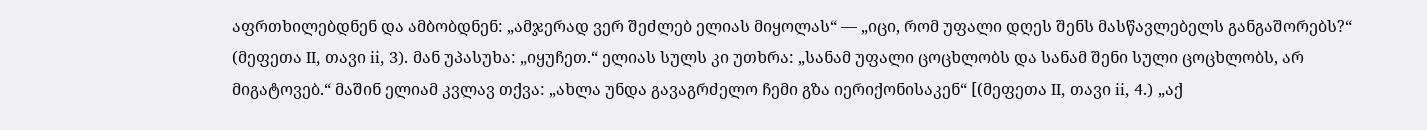აფრთხილებდნენ და ამბობდნენ: „ამჯერად ვერ შეძლებ ელიას მიყოლას“ — „იცი, რომ უფალი დღეს შენს მასწავლებელს განგაშორებს?“ (მეფეთა II, თავი ii, 3). მან უპასუხა: „იყუჩეთ.“ ელიას სულს კი უთხრა: „სანამ უფალი ცოცხლობს და სანამ შენი სული ცოცხლობს, არ მიგატოვებ.“ მაშინ ელიამ კვლავ თქვა: „ახლა უნდა გავაგრძელო ჩემი გზა იერიქონისაკენ“ [(მეფეთა II, თავი ii, 4.) „აქ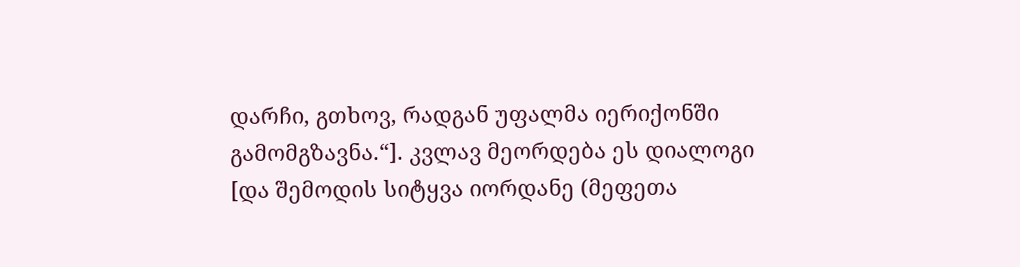დარჩი, გთხოვ, რადგან უფალმა იერიქონში გამომგზავნა.“]. კვლავ მეორდება ეს დიალოგი [და შემოდის სიტყვა იორდანე (მეფეთა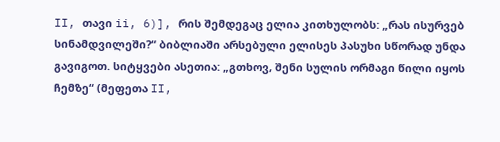II, თავი ii, 6)], რის შემდეგაც ელია კითხულობს: „რას ისურვებ სინამდვილეში?“ ბიბლიაში არსებული ელისეს პასუხი სწორად უნდა გავიგოთ. სიტყვები ასეთია: „გთხოვ, შენი სულის ორმაგი წილი იყოს ჩემზე“ (მეფეთა II,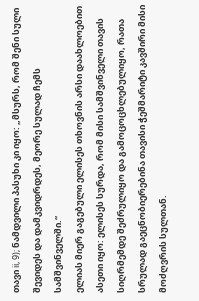თავი ii, 9); ნამდვილი პასუხი კი იყო: „მსურს, რომ შენი სული შევიდეს და დამკვიდრდეს, მეორე სულად ჩემს სამშვინველში.“
ელიას მიერ გაგებული ელისეს თხოვნის არსი დაახლოებით ასეთი იყო: ელისეს სურდა, რომ მისი სამშვინველი თავის სიღრმემდე შეძრულიყო და გამოცოცხლებულიყო, რათა სრულად გაეცნობიერებინა თავისი ჭეშმარიტი კავშირი მისი მოძღვრის სულთან.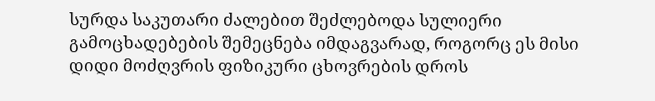სურდა საკუთარი ძალებით შეძლებოდა სულიერი გამოცხადებების შემეცნება იმდაგვარად, როგორც ეს მისი დიდი მოძღვრის ფიზიკური ცხოვრების დროს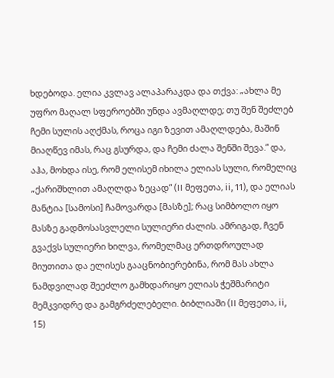ხდებოდა. ელია კვლავ ალაპარაკდა და თქვა: „ახლა მე უფრო მაღალ სფეროებში უნდა ავმაღლდე; თუ შენ შეძლებ ჩემი სულის აღქმას, როცა იგი ზევით ამაღლდება, მაშინ მიაღწევ იმას, რაც გსურდა, და ჩემი ძალა შენში შევა.“ და, აჰა, მოხდა ისე, რომ ელისემ იხილა ელიას სული, რომელიც „ქარიშხლით ამაღლდა ზეცად“ (II მეფეთა, ii, 11), და ელიას მანტია [სამოსი] ჩამოვარდა [მასზე]; რაც სიმბოლო იყო მასზე გადმოსასვლელი სულიერი ძალის. ამრიგად, ჩვენ გვაქვს სულიერი ხილვა, რომელმაც ერთდროულად მიუთითა და ელისეს გააცნობიერებინა, რომ მას ახლა ნამდვილად შეეძლო გამხდარიყო ელიას ჭეშმარიტი მემკვიდრე და გამგრძელებელი. ბიბლიაში (II მეფეთა, ii, 15)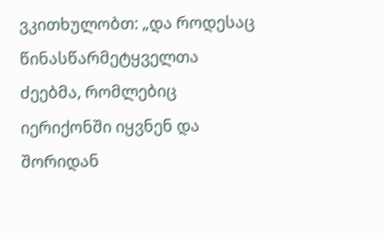ვკითხულობთ: „და როდესაც წინასწარმეტყველთა ძეებმა, რომლებიც იერიქონში იყვნენ და შორიდან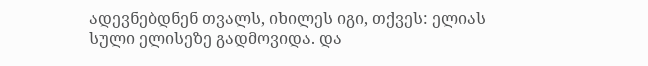ადევნებდნენ თვალს, იხილეს იგი, თქვეს: ელიას სული ელისეზე გადმოვიდა. და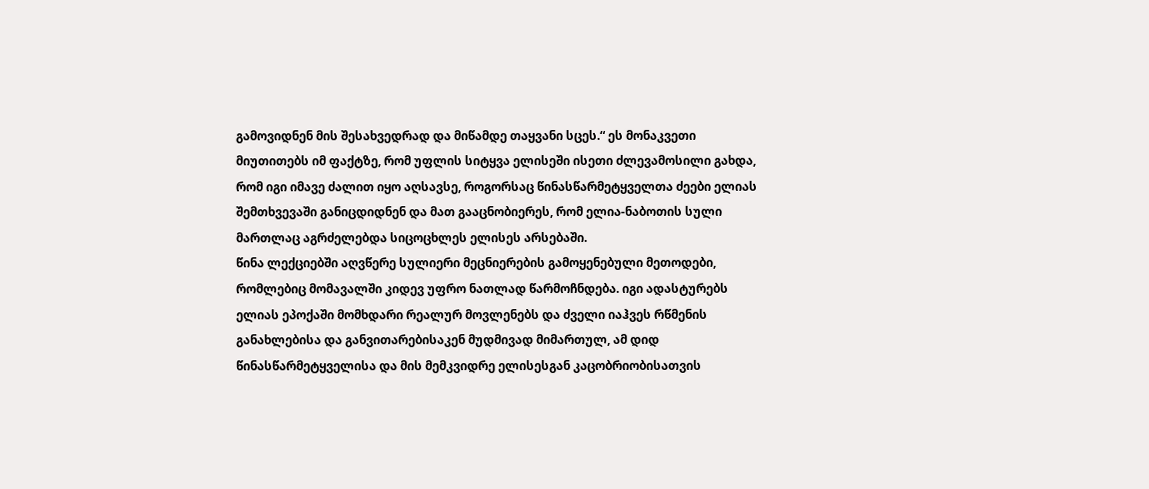გამოვიდნენ მის შესახვედრად და მიწამდე თაყვანი სცეს.“ ეს მონაკვეთი მიუთითებს იმ ფაქტზე, რომ უფლის სიტყვა ელისეში ისეთი ძლევამოსილი გახდა, რომ იგი იმავე ძალით იყო აღსავსე, როგორსაც წინასწარმეტყველთა ძეები ელიას შემთხვევაში განიცდიდნენ და მათ გააცნობიერეს, რომ ელია-ნაბოთის სული მართლაც აგრძელებდა სიცოცხლეს ელისეს არსებაში.
წინა ლექციებში აღვწერე სულიერი მეცნიერების გამოყენებული მეთოდები, რომლებიც მომავალში კიდევ უფრო ნათლად წარმოჩნდება. იგი ადასტურებს ელიას ეპოქაში მომხდარი რეალურ მოვლენებს და ძველი იაჰვეს რწმენის განახლებისა და განვითარებისაკენ მუდმივად მიმართულ, ამ დიდ წინასწარმეტყველისა და მის მემკვიდრე ელისესგან კაცობრიობისათვის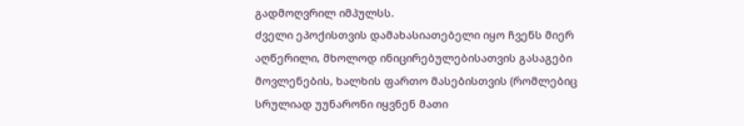გადმოღვრილ იმპულსს.
ძველი ეპოქისთვის დამახასიათებელი იყო ჩვენს მიერ აღწერილი, მხოლოდ ინიცირებულებისათვის გასაგები მოვლენების, ხალხის ფართო მასებისთვის (რომლებიც სრულიად უუნარონი იყვნენ მათი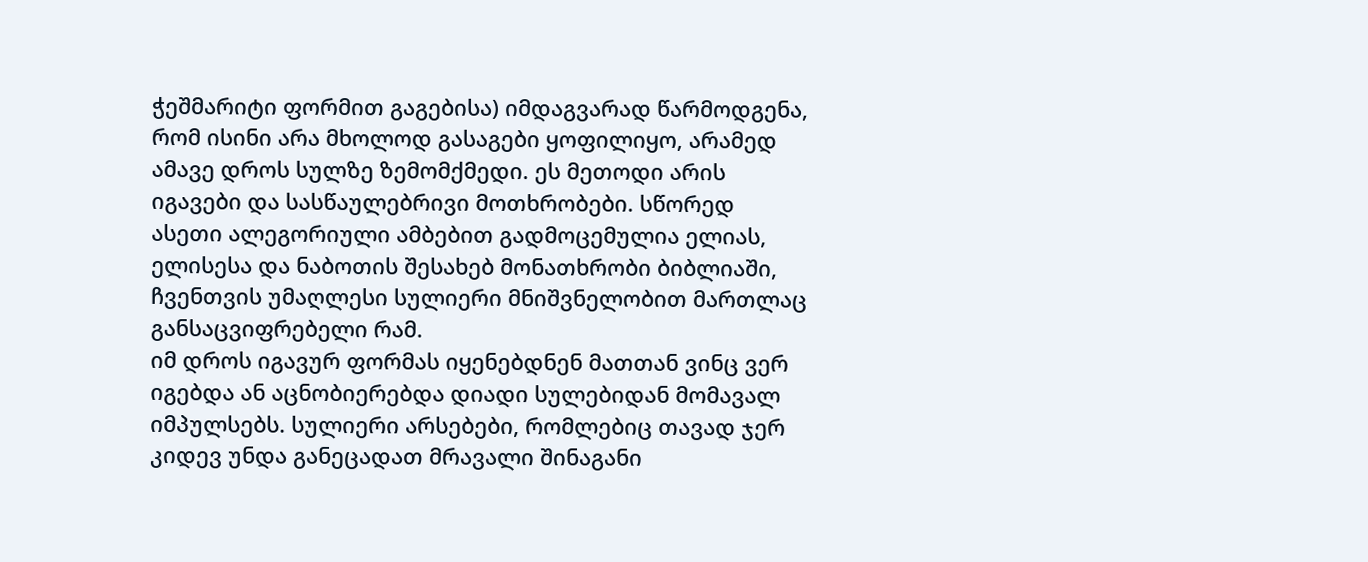ჭეშმარიტი ფორმით გაგებისა) იმდაგვარად წარმოდგენა, რომ ისინი არა მხოლოდ გასაგები ყოფილიყო, არამედ ამავე დროს სულზე ზემომქმედი. ეს მეთოდი არის იგავები და სასწაულებრივი მოთხრობები. სწორედ ასეთი ალეგორიული ამბებით გადმოცემულია ელიას, ელისესა და ნაბოთის შესახებ მონათხრობი ბიბლიაში, ჩვენთვის უმაღლესი სულიერი მნიშვნელობით მართლაც განსაცვიფრებელი რამ.
იმ დროს იგავურ ფორმას იყენებდნენ მათთან ვინც ვერ იგებდა ან აცნობიერებდა დიადი სულებიდან მომავალ იმპულსებს. სულიერი არსებები, რომლებიც თავად ჯერ კიდევ უნდა განეცადათ მრავალი შინაგანი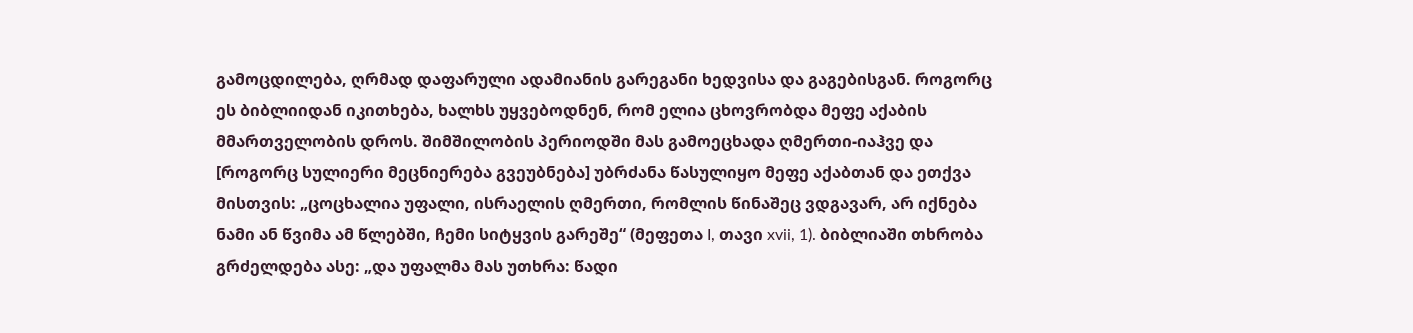გამოცდილება, ღრმად დაფარული ადამიანის გარეგანი ხედვისა და გაგებისგან. როგორც ეს ბიბლიიდან იკითხება, ხალხს უყვებოდნენ, რომ ელია ცხოვრობდა მეფე აქაბის მმართველობის დროს. შიმშილობის პერიოდში მას გამოეცხადა ღმერთი-იაჰვე და [როგორც სულიერი მეცნიერება გვეუბნება] უბრძანა წასულიყო მეფე აქაბთან და ეთქვა მისთვის: „ცოცხალია უფალი, ისრაელის ღმერთი, რომლის წინაშეც ვდგავარ, არ იქნება ნამი ან წვიმა ამ წლებში, ჩემი სიტყვის გარეშე“ (მეფეთა I, თავი xvii, 1). ბიბლიაში თხრობა გრძელდება ასე: „და უფალმა მას უთხრა: წადი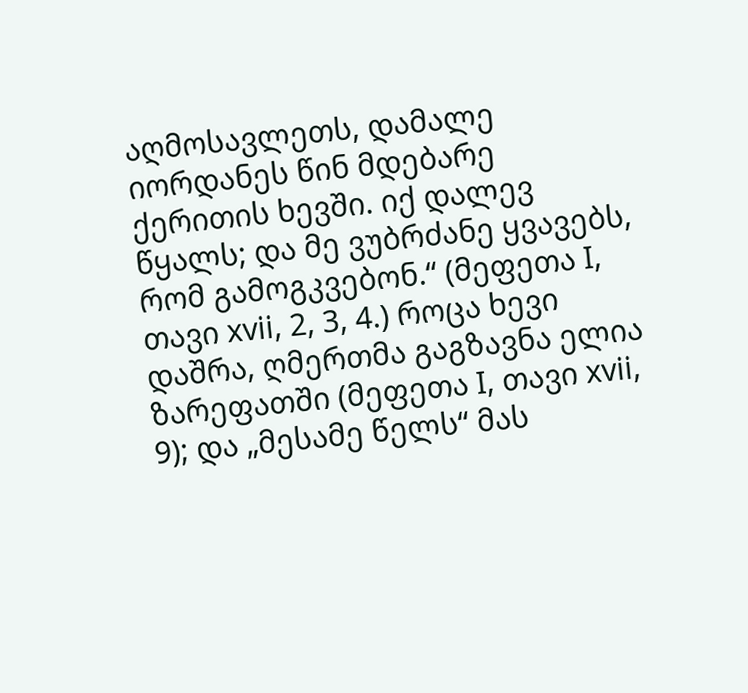აღმოსავლეთს, დამალე იორდანეს წინ მდებარე ქერითის ხევში. იქ დალევ წყალს; და მე ვუბრძანე ყვავებს, რომ გამოგკვებონ.“ (მეფეთა I, თავი xvii, 2, 3, 4.) როცა ხევი დაშრა, ღმერთმა გაგზავნა ელია ზარეფათში (მეფეთა I, თავი xvii, 9); და „მესამე წელს“ მას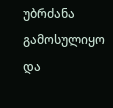უბრძანა გამოსულიყო და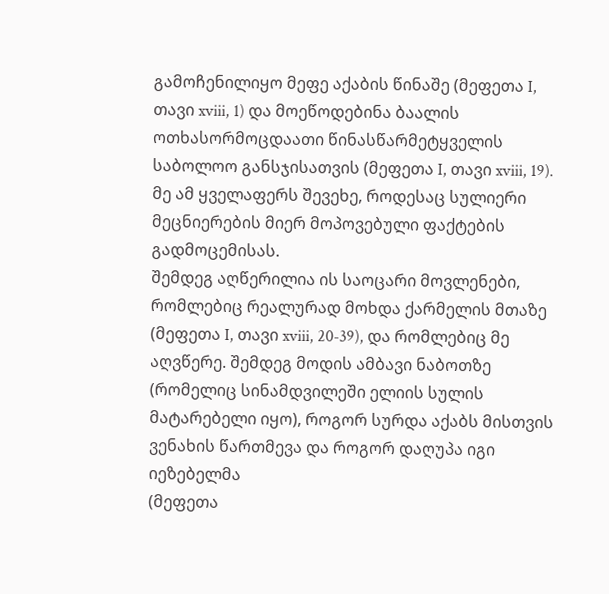გამოჩენილიყო მეფე აქაბის წინაშე (მეფეთა I, თავი xviii, 1) და მოეწოდებინა ბაალის ოთხასორმოცდაათი წინასწარმეტყველის საბოლოო განსჯისათვის (მეფეთა I, თავი xviii, 19). მე ამ ყველაფერს შევეხე, როდესაც სულიერი მეცნიერების მიერ მოპოვებული ფაქტების გადმოცემისას.
შემდეგ აღწერილია ის საოცარი მოვლენები, რომლებიც რეალურად მოხდა ქარმელის მთაზე (მეფეთა I, თავი xviii, 20-39), და რომლებიც მე აღვწერე. შემდეგ მოდის ამბავი ნაბოთზე (რომელიც სინამდვილეში ელიის სულის მატარებელი იყო), როგორ სურდა აქაბს მისთვის ვენახის წართმევა და როგორ დაღუპა იგი იეზებელმა
(მეფეთა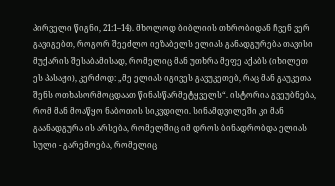პირველი წიგნი, 21:1–14). მხოლოდ ბიბლიის თხრობიდან ჩვენ ვერ გავიგებთ, როგორ შეეძლო იეზაბელს ელიას განადგურება თავისი მუქარის შესაბამისად, რომელიც მან უთხრა მეფე აქაბს (იხილეთ ეს პასაჟი), კერძოდ: „მე ელიას იგივეს გავუკეთებ, რაც მან გაუკეთა შენს ოთხასორმოცდაათ წინასწარმეტყველს“. ისტორია გვეუბნება, რომ მან მოაწყო ნაბოთის სიკვდილი. სინამდვილეში კი მან გაანადგურა ის არსება, რომელშიც იმ დროს ბინადრობდა ელიას სული - გარემოება, რომელიც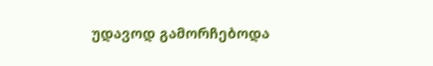უდავოდ გამორჩებოდა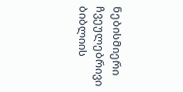ნებისმიერი ჩვეულებრივი ბიბლიის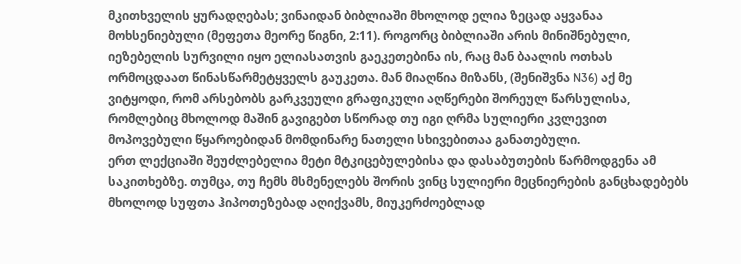მკითხველის ყურადღებას; ვინაიდან ბიბლიაში მხოლოდ ელია ზეცად აყვანაა მოხსენიებული (მეფეთა მეორე წიგნი, 2:11). როგორც ბიბლიაში არის მინიშნებული, იეზებელის სურვილი იყო ელიასათვის გაეკეთებინა ის, რაც მან ბაალის ოთხას ორმოცდაათ წინასწარმეტყველს გაუკეთა. მან მიაღწია მიზანს, (შენიშვნა N36) აქ მე ვიტყოდი, რომ არსებობს გარკვეული გრაფიკული აღწერები შორეულ წარსულისა, რომლებიც მხოლოდ მაშინ გავიგებთ სწორად თუ იგი ღრმა სულიერი კვლევით მოპოვებული წყაროებიდან მომდინარე ნათელი სხივებითაა განათებული.
ერთ ლექციაში შეუძლებელია მეტი მტკიცებულებისა და დასაბუთების წარმოდგენა ამ საკითხებზე. თუმცა, თუ ჩემს მსმენელებს შორის ვინც სულიერი მეცნიერების განცხადებებს მხოლოდ სუფთა ჰიპოთეზებად აღიქვამს, მიუკერძოებლად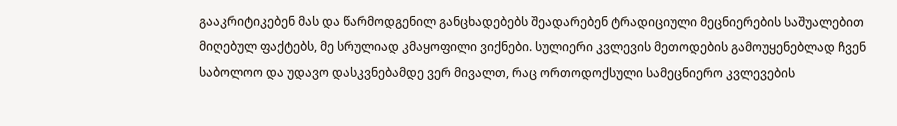გააკრიტიკებენ მას და წარმოდგენილ განცხადებებს შეადარებენ ტრადიციული მეცნიერების საშუალებით მიღებულ ფაქტებს, მე სრულიად კმაყოფილი ვიქნები. სულიერი კვლევის მეთოდების გამოუყენებლად ჩვენ საბოლოო და უდავო დასკვნებამდე ვერ მივალთ, რაც ორთოდოქსული სამეცნიერო კვლევების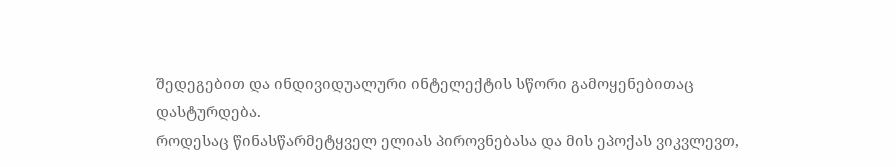შედეგებით და ინდივიდუალური ინტელექტის სწორი გამოყენებითაც დასტურდება.
როდესაც წინასწარმეტყველ ელიას პიროვნებასა და მის ეპოქას ვიკვლევთ,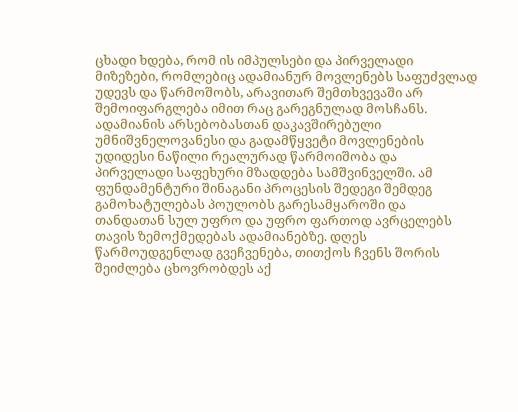ცხადი ხდება, რომ ის იმპულსები და პირველადი მიზეზები, რომლებიც ადამიანურ მოვლენებს საფუძვლად უდევს და წარმოშობს, არავითარ შემთხვევაში არ შემოიფარგლება იმით რაც გარეგნულად მოსჩანს. ადამიანის არსებობასთან დაკავშირებული უმნიშვნელოვანესი და გადამწყვეტი მოვლენების უდიდესი ნაწილი რეალურად წარმოიშობა და პირველადი საფეხური მზადდება სამშვინველში. ამ ფუნდამენტური შინაგანი პროცესის შედეგი შემდეგ გამოხატულებას პოულობს გარესამყაროში და თანდათან სულ უფრო და უფრო ფართოდ ავრცელებს თავის ზემოქმედებას ადამიანებზე. დღეს წარმოუდგენლად გვეჩვენება, თითქოს ჩვენს შორის შეიძლება ცხოვრობდეს აქ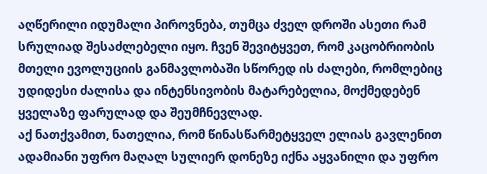აღწერილი იდუმალი პიროვნება, თუმცა ძველ დროში ასეთი რამ სრულიად შესაძლებელი იყო. ჩვენ შევიტყვეთ, რომ კაცობრიობის მთელი ევოლუციის განმავლობაში სწორედ ის ძალები, რომლებიც უდიდესი ძალისა და ინტენსივობის მატარებელია, მოქმედებენ ყველაზე ფარულად და შეუმჩნევლად.
აქ ნათქვამით, ნათელია, რომ წინასწარმეტყველ ელიას გავლენით ადამიანი უფრო მაღალ სულიერ დონეზე იქნა აყვანილი და უფრო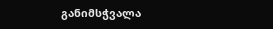განიმსჭვალა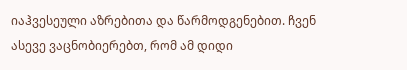იაჰვესეული აზრებითა და წარმოდგენებით. ჩვენ ასევე ვაცნობიერებთ, რომ ამ დიდი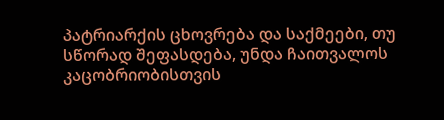პატრიარქის ცხოვრება და საქმეები, თუ სწორად შეფასდება, უნდა ჩაითვალოს კაცობრიობისთვის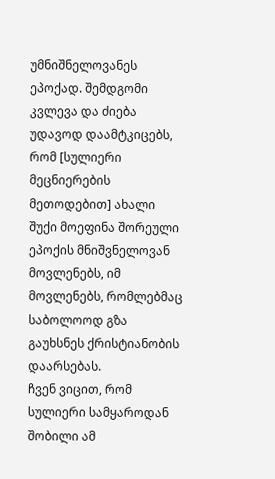უმნიშნელოვანეს ეპოქად. შემდგომი კვლევა და ძიება უდავოდ დაამტკიცებს, რომ [სულიერი მეცნიერების მეთოდებით] ახალი შუქი მოეფინა შორეული ეპოქის მნიშვნელოვან მოვლენებს, იმ მოვლენებს, რომლებმაც საბოლოოდ გზა გაუხსნეს ქრისტიანობის დაარსებას.
ჩვენ ვიცით, რომ სულიერი სამყაროდან შობილი ამ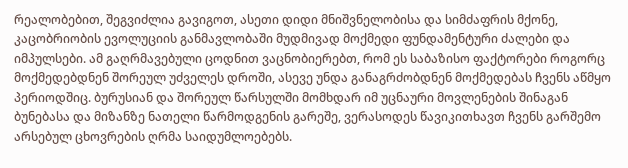რეალობებით, შეგვიძლია გავიგოთ, ასეთი დიდი მნიშვნელობისა და სიმძაფრის მქონე, კაცობრიობის ევოლუციის განმავლობაში მუდმივად მოქმედი ფუნდამენტური ძალები და იმპულსები. ამ გაღრმავებული ცოდნით ვაცნობიერებთ, რომ ეს საბაზისო ფაქტორები როგორც მოქმედებდნენ შორეულ უძველეს დროში, ასევე უნდა განაგრძობდნენ მოქმედებას ჩვენს აწმყო პერიოდშიც. ბურუსიან და შორეულ წარსულში მომხდარ იმ უცნაური მოვლენების შინაგან ბუნებასა და მიზანზე ნათელი წარმოდგენის გარეშე, ვერასოდეს წავიკითხავთ ჩვენს გარშემო არსებულ ცხოვრების ღრმა საიდუმლოებებს.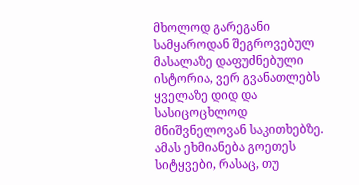მხოლოდ გარეგანი სამყაროდან შეგროვებულ მასალაზე დაფუძნებული ისტორია, ვერ გვანათლებს ყველაზე დიდ და სასიცოცხლოდ მნიშვნელოვან საკითხებზე. ამას ეხმიანება გოეთეს სიტყვები, რასაც, თუ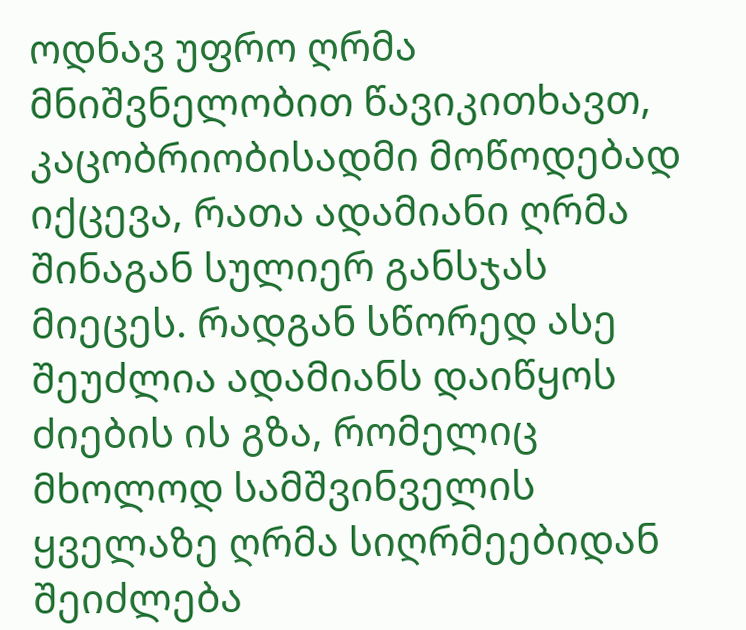ოდნავ უფრო ღრმა მნიშვნელობით წავიკითხავთ, კაცობრიობისადმი მოწოდებად იქცევა, რათა ადამიანი ღრმა შინაგან სულიერ განსჯას მიეცეს. რადგან სწორედ ასე შეუძლია ადამიანს დაიწყოს ძიების ის გზა, რომელიც მხოლოდ სამშვინველის ყველაზე ღრმა სიღრმეებიდან შეიძლება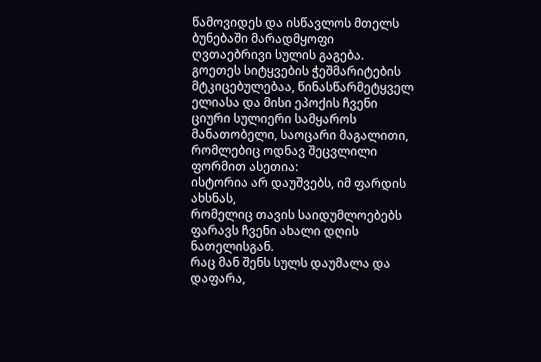წამოვიდეს და ისწავლოს მთელს ბუნებაში მარადმყოფი ღვთაებრივი სულის გაგება.
გოეთეს სიტყვების ჭეშმარიტების მტკიცებულებაა, წინასწარმეტყველ ელიასა და მისი ეპოქის ჩვენი ციური სულიერი სამყაროს მანათობელი, საოცარი მაგალითი, რომლებიც ოდნავ შეცვლილი ფორმით ასეთია:
ისტორია არ დაუშვებს, იმ ფარდის ახსნას,
რომელიც თავის საიდუმლოებებს ფარავს ჩვენი ახალი დღის ნათელისგან.
რაც მან შენს სულს დაუმალა და დაფარა,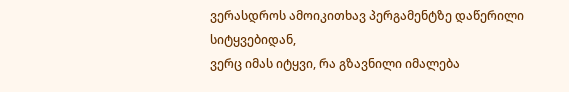ვერასდროს ამოიკითხავ პერგამენტზე დაწერილი სიტყვებიდან,
ვერც იმას იტყვი, რა გზავნილი იმალება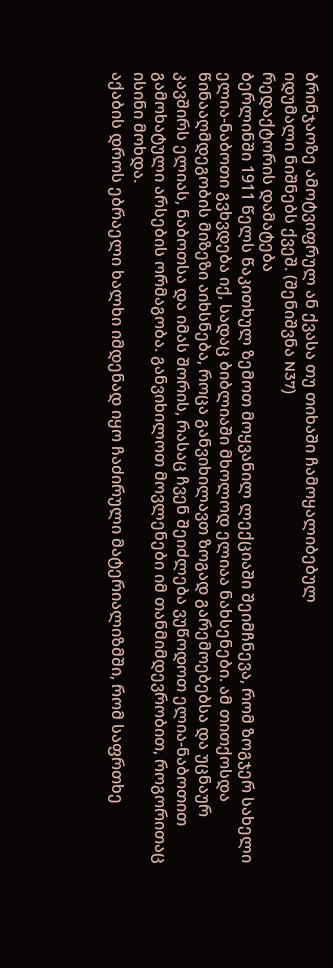ბრინჯაოზე ამოტვიფრულ ან ქვასა თუ თიხაში ჩამოყალიბებულ
იდუმალი ნიშნებს ქვეშ. (შენიშვნა N37)
რედაქტორის დამატება
ბერლინში 1911 წელს წაკითხულ ზემოთ მოყვანილ ლექციაში შეიმჩნევა, რომ ზოგჯერ სახელი ელია-ნაბოთი გვხვდება იქ, სადაც ბიბლიაში მხოლოდ ელიაა ნახსენები. ამ თითქოსდა წინააღმდეგობის მიზეზი აიხსნება, როცა განვიხილავთ ზოგად გარემოებებსა და უცნაურ კავშირს ელიას, ნაბოთსა და იმას შორის, რასაც ჩვენ შეიძლება ვუწოდოთ ელია-ნაბოთით გამოხატული არსების ორმაგობა. განვიხილოთ მოვლენები იმ თანმიმდევრობით, როგორითაც ისინი მოხდა.
აქაბის დროს ებრაელი ხალხი იმდენად იყო ჩაძირული მატერიალიზმში, რომ საფრთხე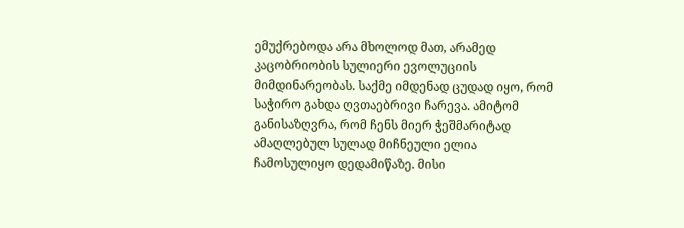ემუქრებოდა არა მხოლოდ მათ, არამედ კაცობრიობის სულიერი ევოლუციის მიმდინარეობას. საქმე იმდენად ცუდად იყო, რომ საჭირო გახდა ღვთაებრივი ჩარევა. ამიტომ განისაზღვრა, რომ ჩენს მიერ ჭეშმარიტად ამაღლებულ სულად მიჩნეული ელია ჩამოსულიყო დედამიწაზე. მისი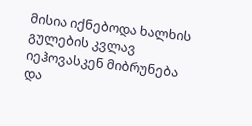მისია იქნებოდა ხალხის გულების კვლავ იეჰოვასკენ მიბრუნება და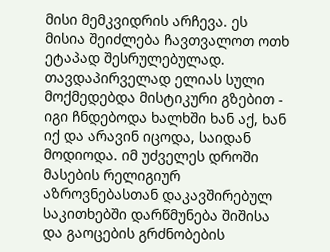მისი მემკვიდრის არჩევა. ეს მისია შეიძლება ჩავთვალოთ ოთხ ეტაპად შესრულებულად.
თავდაპირველად ელიას სული მოქმედებდა მისტიკური გზებით - იგი ჩნდებოდა ხალხში ხან აქ, ხან იქ და არავინ იცოდა, საიდან მოდიოდა. იმ უძველეს დროში მასების რელიგიურ აზროვნებასთან დაკავშირებულ საკითხებში დარწმუნება შიშისა და გაოცების გრძნობების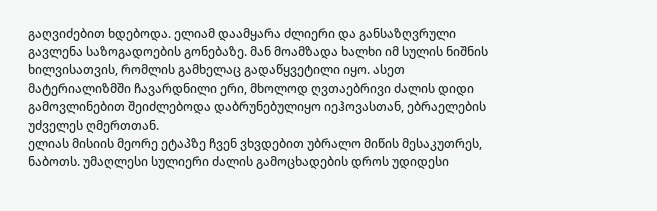გაღვიძებით ხდებოდა. ელიამ დაამყარა ძლიერი და განსაზღვრული გავლენა საზოგადოების გონებაზე. მან მოამზადა ხალხი იმ სულის ნიშნის ხილვისათვის, რომლის გამხელაც გადაწყვეტილი იყო. ასეთ მატერიალიზმში ჩავარდნილი ერი, მხოლოდ ღვთაებრივი ძალის დიდი გამოვლინებით შეიძლებოდა დაბრუნებულიყო იეჰოვასთან, ებრაელების უძველეს ღმერთთან.
ელიას მისიის მეორე ეტაპზე ჩვენ ვხვდებით უბრალო მიწის მესაკუთრეს, ნაბოთს. უმაღლესი სულიერი ძალის გამოცხადების დროს უდიდესი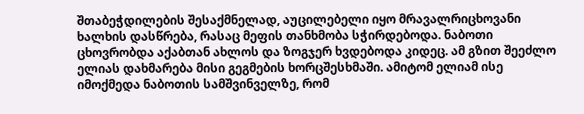შთაბეჭდილების შესაქმნელად, აუცილებელი იყო მრავალრიცხოვანი ხალხის დასწრება, რასაც მეფის თანხმობა სჭირდებოდა. ნაბოთი ცხოვრობდა აქაბთან ახლოს და ზოგჯერ ხვდებოდა კიდეც. ამ გზით შეეძლო ელიას დახმარება მისი გეგმების ხორცშესხმაში. ამიტომ ელიამ ისე იმოქმედა ნაბოთის სამშვინველზე, რომ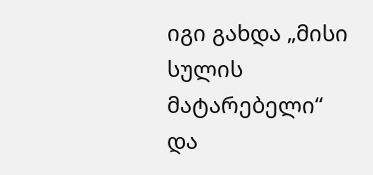იგი გახდა „მისი სულის მატარებელი“ და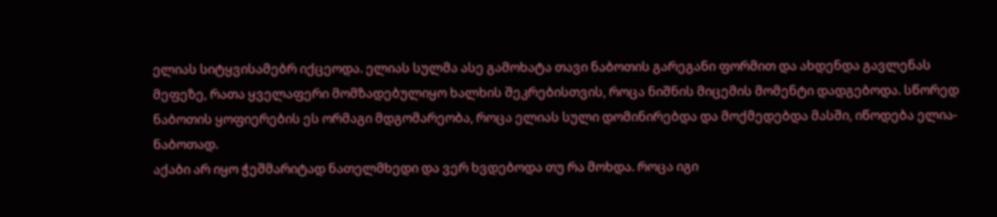ელიას სიტყვისამებრ იქცეოდა. ელიას სულმა ასე გამოხატა თავი ნაბოთის გარეგანი ფორმით და ახდენდა გავლენას მეფეზე, რათა ყველაფერი მომზადებულიყო ხალხის შეკრებისთვის, როცა ნიშნის მიცემის მომენტი დადგებოდა. სწორედ ნაბოთის ყოფიერების ეს ორმაგი მდგომარეობა, როცა ელიას სული დომინირებდა და მოქმედებდა მასში, იწოდება ელია-ნაბოთად.
აქაბი არ იყო ჭეშმარიტად ნათელმხედი და ვერ ხვდებოდა თუ რა მოხდა. როცა იგი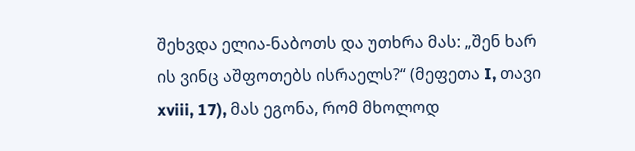შეხვდა ელია-ნაბოთს და უთხრა მას: „შენ ხარ ის ვინც აშფოთებს ისრაელს?“ (მეფეთა I, თავი xviii, 17), მას ეგონა, რომ მხოლოდ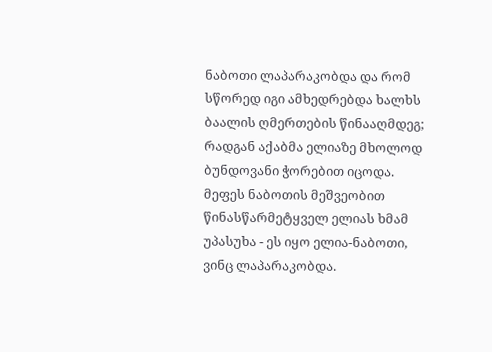ნაბოთი ლაპარაკობდა და რომ სწორედ იგი ამხედრებდა ხალხს ბაალის ღმერთების წინააღმდეგ; რადგან აქაბმა ელიაზე მხოლოდ ბუნდოვანი ჭორებით იცოდა. მეფეს ნაბოთის მეშვეობით წინასწარმეტყველ ელიას ხმამ უპასუხა - ეს იყო ელია-ნაბოთი, ვინც ლაპარაკობდა.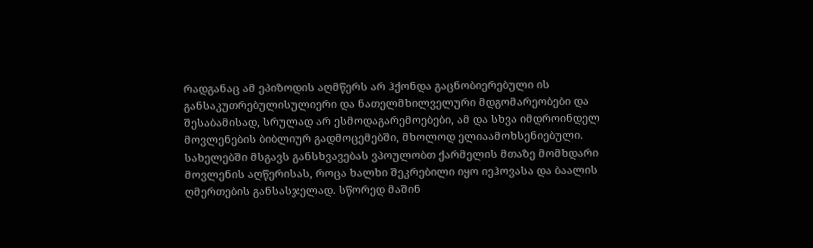რადგანაც ამ ეპიზოდის აღმწერს არ ჰქონდა გაცნობიერებული ის განსაკუთრებულისულიერი და ნათელმხილველური მდგომარეობები და შესაბამისად, სრულად არ ესმოდაგარემოებები, ამ და სხვა იმდროინდელ მოვლენების ბიბლიურ გადმოცემებში, მხოლოდ ელიაამოხსენიებული.
სახელებში მსგავს განსხვავებას ვპოულობთ ქარმელის მთაზე მომხდარი მოვლენის აღწერისას, როცა ხალხი შეკრებილი იყო იეჰოვასა და ბაალის ღმერთების განსასჯელად. სწორედ მაშინ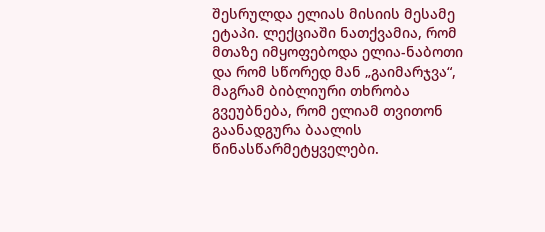შესრულდა ელიას მისიის მესამე ეტაპი. ლექციაში ნათქვამია, რომ მთაზე იმყოფებოდა ელია-ნაბოთი და რომ სწორედ მან „გაიმარჯვა“, მაგრამ ბიბლიური თხრობა გვეუბნება, რომ ელიამ თვითონ გაანადგურა ბაალის წინასწარმეტყველები.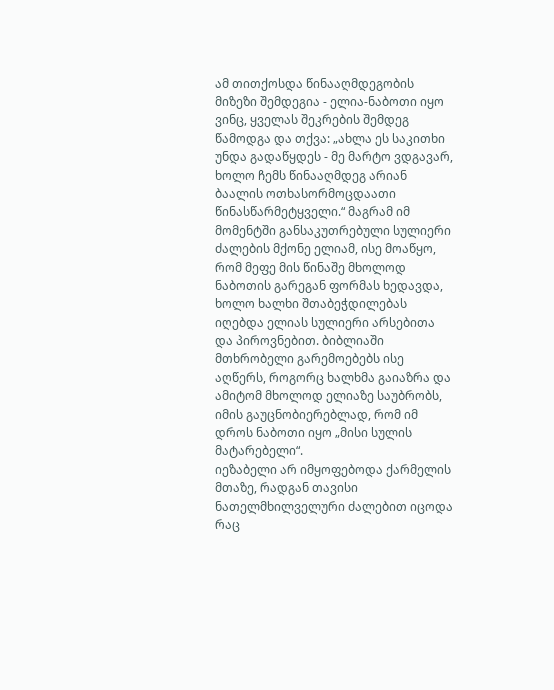ამ თითქოსდა წინააღმდეგობის მიზეზი შემდეგია - ელია-ნაბოთი იყო ვინც, ყველას შეკრების შემდეგ წამოდგა და თქვა: „ახლა ეს საკითხი უნდა გადაწყდეს - მე მარტო ვდგავარ, ხოლო ჩემს წინააღმდეგ არიან ბაალის ოთხასორმოცდაათი წინასწარმეტყველი.“ მაგრამ იმ მომენტში განსაკუთრებული სულიერი ძალების მქონე ელიამ, ისე მოაწყო, რომ მეფე მის წინაშე მხოლოდ ნაბოთის გარეგან ფორმას ხედავდა, ხოლო ხალხი შთაბეჭდილებას იღებდა ელიას სულიერი არსებითა და პიროვნებით. ბიბლიაში მთხრობელი გარემოებებს ისე აღწერს, როგორც ხალხმა გაიაზრა და ამიტომ მხოლოდ ელიაზე საუბრობს, იმის გაუცნობიერებლად, რომ იმ დროს ნაბოთი იყო „მისი სულის მატარებელი“.
იეზაბელი არ იმყოფებოდა ქარმელის მთაზე, რადგან თავისი ნათელმხილველური ძალებით იცოდა რაც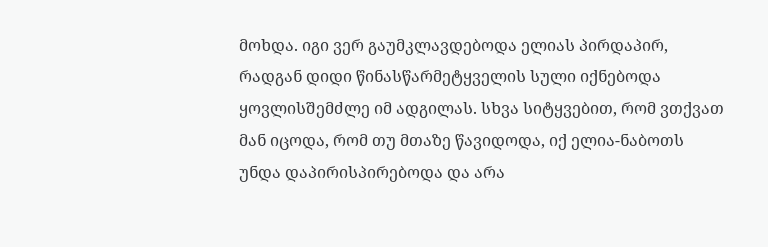მოხდა. იგი ვერ გაუმკლავდებოდა ელიას პირდაპირ, რადგან დიდი წინასწარმეტყველის სული იქნებოდა ყოვლისშემძლე იმ ადგილას. სხვა სიტყვებით, რომ ვთქვათ მან იცოდა, რომ თუ მთაზე წავიდოდა, იქ ელია-ნაბოთს უნდა დაპირისპირებოდა და არა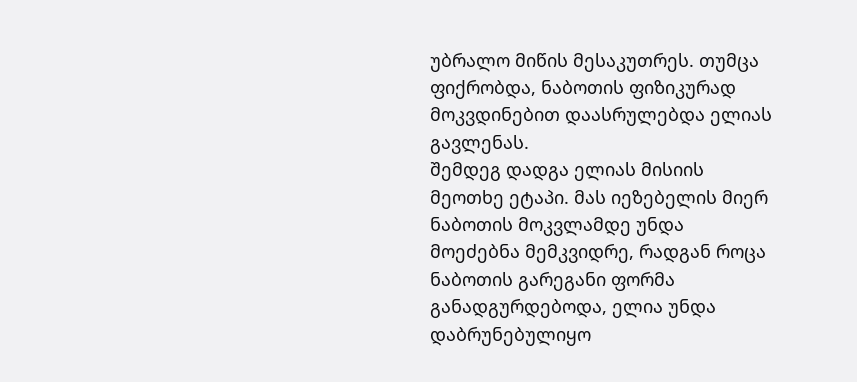უბრალო მიწის მესაკუთრეს. თუმცა ფიქრობდა, ნაბოთის ფიზიკურად მოკვდინებით დაასრულებდა ელიას გავლენას.
შემდეგ დადგა ელიას მისიის მეოთხე ეტაპი. მას იეზებელის მიერ ნაბოთის მოკვლამდე უნდა მოეძებნა მემკვიდრე, რადგან როცა ნაბოთის გარეგანი ფორმა განადგურდებოდა, ელია უნდა დაბრუნებულიყო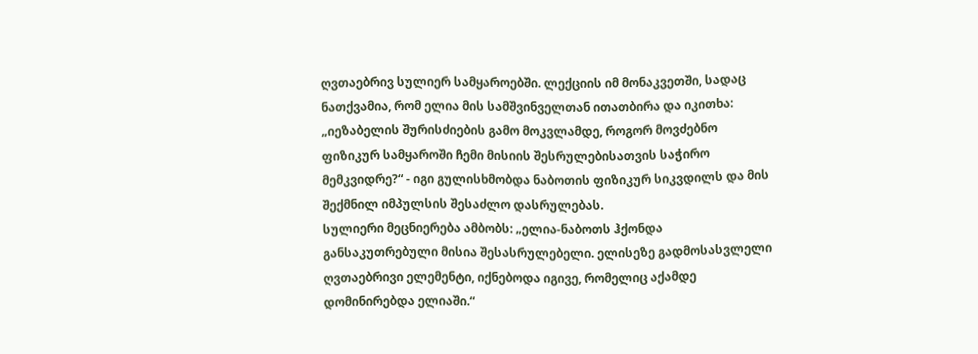ღვთაებრივ სულიერ სამყაროებში. ლექციის იმ მონაკვეთში, სადაც ნათქვამია, რომ ელია მის სამშვინველთან ითათბირა და იკითხა: „იეზაბელის შურისძიების გამო მოკვლამდე, როგორ მოვძებნო ფიზიკურ სამყაროში ჩემი მისიის შესრულებისათვის საჭირო მემკვიდრე?“ - იგი გულისხმობდა ნაბოთის ფიზიკურ სიკვდილს და მის შექმნილ იმპულსის შესაძლო დასრულებას.
სულიერი მეცნიერება ამბობს: „ელია-ნაბოთს ჰქონდა განსაკუთრებული მისია შესასრულებელი. ელისეზე გადმოსასვლელი ღვთაებრივი ელემენტი, იქნებოდა იგივე, რომელიც აქამდე დომინირებდა ელიაში.“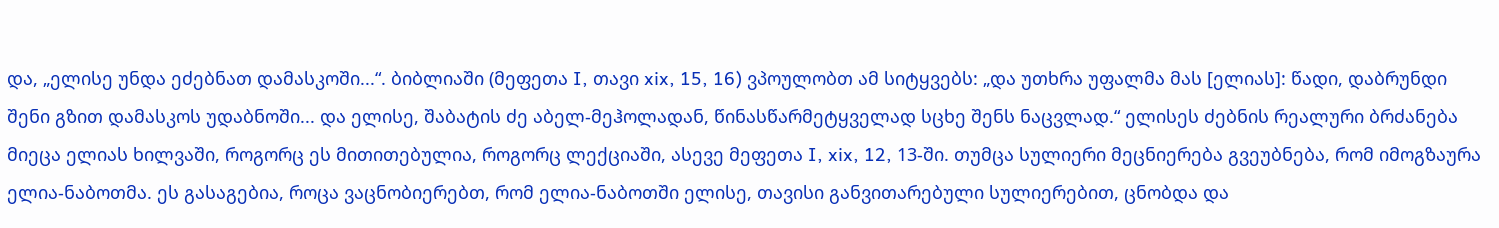და, „ელისე უნდა ეძებნათ დამასკოში...“. ბიბლიაში (მეფეთა I, თავი xix, 15, 16) ვპოულობთ ამ სიტყვებს: „და უთხრა უფალმა მას [ელიას]: წადი, დაბრუნდი შენი გზით დამასკოს უდაბნოში... და ელისე, შაბატის ძე აბელ-მეჰოლადან, წინასწარმეტყველად სცხე შენს ნაცვლად.“ ელისეს ძებნის რეალური ბრძანება მიეცა ელიას ხილვაში, როგორც ეს მითითებულია, როგორც ლექციაში, ასევე მეფეთა I, xix, 12, 13-ში. თუმცა სულიერი მეცნიერება გვეუბნება, რომ იმოგზაურა ელია-ნაბოთმა. ეს გასაგებია, როცა ვაცნობიერებთ, რომ ელია-ნაბოთში ელისე, თავისი განვითარებული სულიერებით, ცნობდა და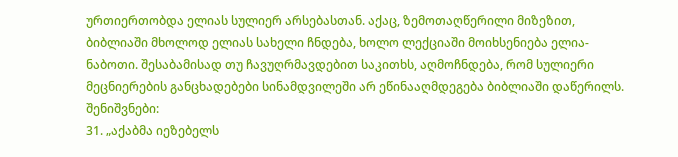ურთიერთობდა ელიას სულიერ არსებასთან. აქაც, ზემოთაღწერილი მიზეზით, ბიბლიაში მხოლოდ ელიას სახელი ჩნდება, ხოლო ლექციაში მოიხსენიება ელია-ნაბოთი. შესაბამისად თუ ჩავუღრმავდებით საკითხს, აღმოჩნდება, რომ სულიერი მეცნიერების განცხადებები სინამდვილეში არ ეწინააღმდეგება ბიბლიაში დაწერილს.
შენიშვნები:
31. „აქაბმა იეზებელს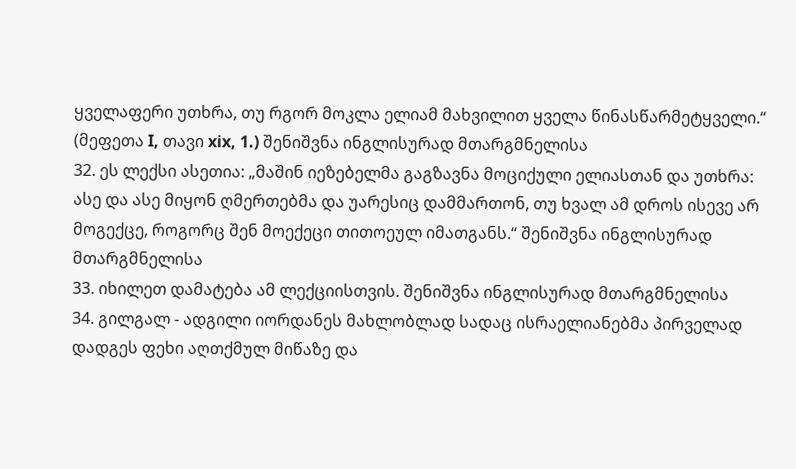ყველაფერი უთხრა, თუ რგორ მოკლა ელიამ მახვილით ყველა წინასწარმეტყველი.“ (მეფეთა I, თავი xix, 1.) შენიშვნა ინგლისურად მთარგმნელისა
32. ეს ლექსი ასეთია: „მაშინ იეზებელმა გაგზავნა მოციქული ელიასთან და უთხრა: ასე და ასე მიყონ ღმერთებმა და უარესიც დამმართონ, თუ ხვალ ამ დროს ისევე არ მოგექცე, როგორც შენ მოექეცი თითოეულ იმათგანს.“ შენიშვნა ინგლისურად მთარგმნელისა
33. იხილეთ დამატება ამ ლექციისთვის. შენიშვნა ინგლისურად მთარგმნელისა
34. გილგალ - ადგილი იორდანეს მახლობლად სადაც ისრაელიანებმა პირველად დადგეს ფეხი აღთქმულ მიწაზე და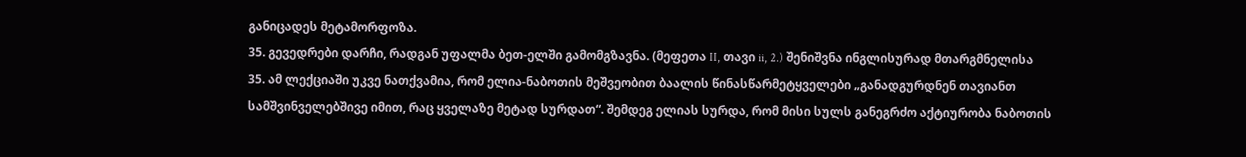განიცადეს მეტამორფოზა.
35. გევედრები დარჩი, რადგან უფალმა ბეთ-ელში გამომგზავნა. (მეფეთა II, თავი ii, 2.) შენიშვნა ინგლისურად მთარგმნელისა
35. ამ ლექციაში უკვე ნათქვამია, რომ ელია-ნაბოთის მეშვეობით ბაალის წინასწარმეტყველები „განადგურდნენ თავიანთ სამშვინველებშივე იმით, რაც ყველაზე მეტად სურდათ“. შემდეგ ელიას სურდა, რომ მისი სულს განეგრძო აქტიურობა ნაბოთის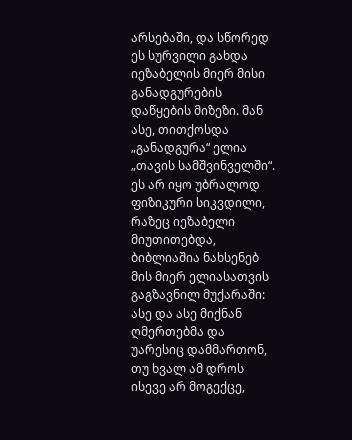არსებაში, და სწორედ ეს სურვილი გახდა იეზაბელის მიერ მისი განადგურების დაწყების მიზეზი. მან ასე, თითქოსდა „განადგურა“ ელია „თავის სამშვინველში“. ეს არ იყო უბრალოდ ფიზიკური სიკვდილი, რაზეც იეზაბელი მიუთითებდა, ბიბლიაშია ნახსენებ მის მიერ ელიასათვის გაგზავნილ მუქარაში: ასე და ასე მიქნან ღმერთებმა და უარესიც დამმართონ, თუ ხვალ ამ დროს ისევე არ მოგექცე,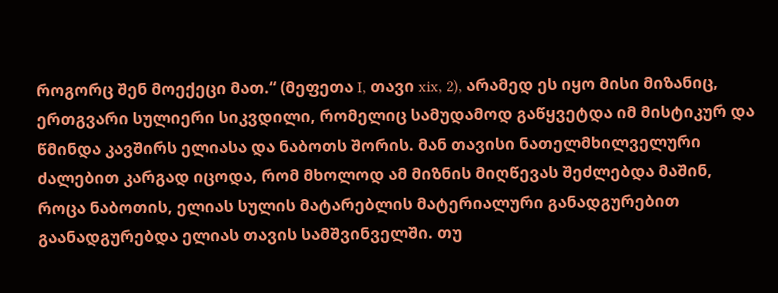როგორც შენ მოექეცი მათ.“ (მეფეთა I, თავი xix, 2), არამედ ეს იყო მისი მიზანიც, ერთგვარი სულიერი სიკვდილი, რომელიც სამუდამოდ გაწყვეტდა იმ მისტიკურ და წმინდა კავშირს ელიასა და ნაბოთს შორის. მან თავისი ნათელმხილველური ძალებით კარგად იცოდა, რომ მხოლოდ ამ მიზნის მიღწევას შეძლებდა მაშინ, როცა ნაბოთის, ელიას სულის მატარებლის მატერიალური განადგურებით გაანადგურებდა ელიას თავის სამშვინველში. თუ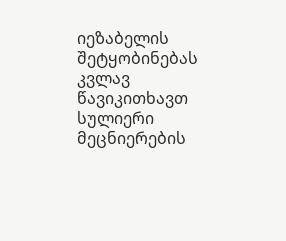იეზაბელის შეტყობინებას კვლავ წავიკითხავთ სულიერი მეცნიერების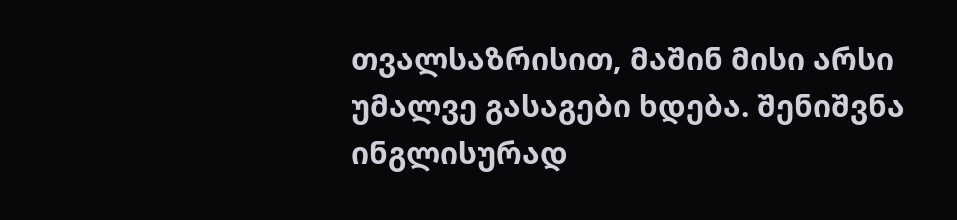თვალსაზრისით, მაშინ მისი არსი უმალვე გასაგები ხდება. შენიშვნა ინგლისურად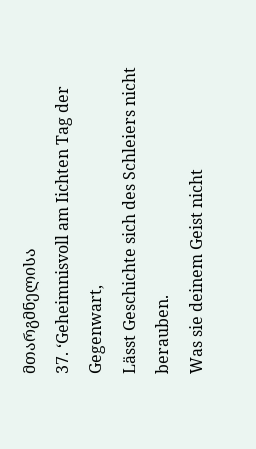მთარგმნელისა
37. ‘Geheimnisvoll am Iichten Tag der Gegenwart,
Lässt Geschichte sich des Schleiers nicht berauben.
Was sie deinem Geist nicht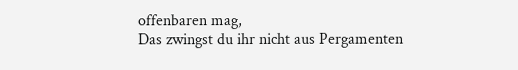offenbaren mag,
Das zwingst du ihr nicht aus Pergamenten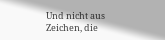Und nicht aus Zeichen, die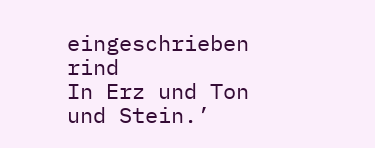eingeschrieben rind
In Erz und Ton und Stein.’